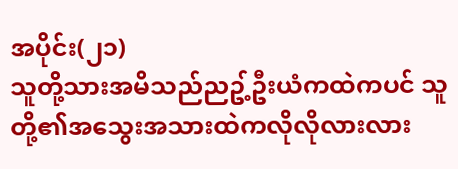အပိုင်း(၂၁)
သူတို့သားအမိသည်ညဥ့်ဦးယံကထဲကပင် သူတို့၏အသွေးအသားထဲကလိုလိုလားလား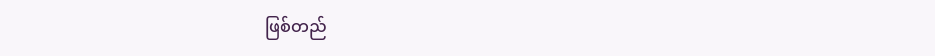ဖြစ်တည်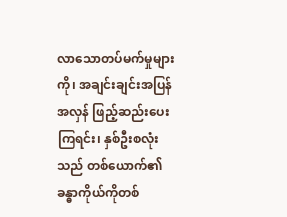လာသောတပ်မက်မှုများကို၊ အချင်းချင်းအပြန်အလှန် ဖြည့်ဆည်းပေးကြရင်း၊ နှစ်ဦးစလုံးသည် တစ်ယောက်၏ခန္ဓာကိုယ်ကိုတစ်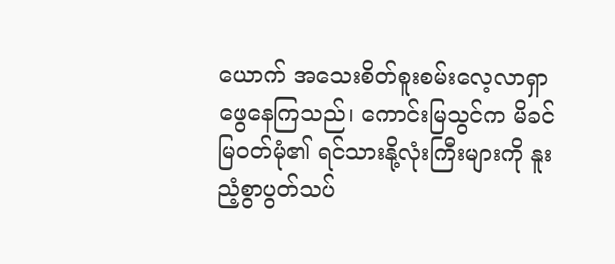ယောက် အသေးစိတ်စူးစမ်းလေ့လာရှာဖွေနေကြသည်၊ ကောင်းမြသွင်က မိခင်မြဝတ်မုံ၏ ရင်သားနို့လုံးကြီးများကို နူးညံ့စွာပွတ်သပ်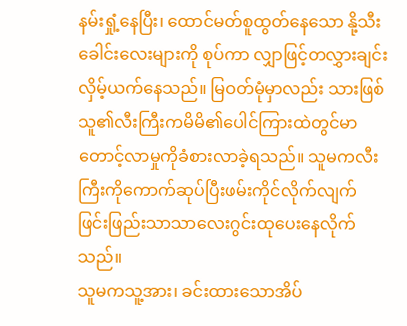နမ်းရှုံ့နေပြီး၊ ထောင်မတ်စူထွတ်နေသော နို့သီးခေါင်းလေးများကို စုပ်ကာ လျှာဖြင့်တလွှားချင်းလှိမ့်ယက်နေသည်။ မြဝတ်မုံမှာလည်း သားဖြစ်သူ၏လီးကြီးကမိမိ၏ပေါင်ကြားထဲတွင်မာတောင့်လာမှုကိုခံစားလာခဲ့ရသည်။ သူမကလီးကြီးကိုကောက်ဆုပ်ပြီးဖမ်းကိုင်လိုက်လျက် ဖြင်းဖြည်းသာသာလေးဂွင်းထုပေးနေလိုက်သည်။
သူမကသူ့အား၊ ခင်းထားသောအိပ်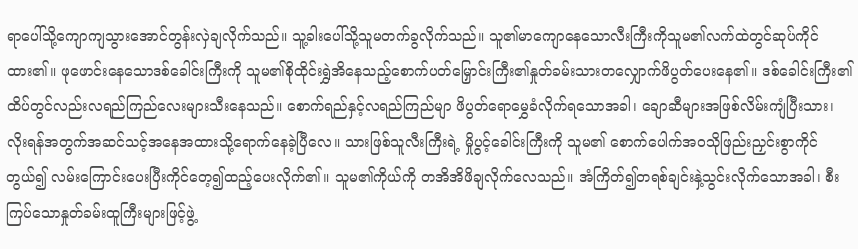ရာပေါ်သို့ကျောကျသွားအောင်တွန်းလှဲချလိုက်သည်။ သူ့ခါးပေါ်သို့သူမတက်ခွလိုက်သည်။ သူ၏မာကျောနေသောလီးကြီးကိုသူမ၏လက်ထဲတွင်ဆုပ်ကိုင်ထား၏။ ဖုဖောင်းနေသောဒစ်ခေါင်းကြီးကို သူမ၏စိုထိုင်းရွှဲအိနေသည့်စောက်ပတ်မြှောင်းကြီး၏နှုတ်ခမ်းသားတလျှောက်ဖိပွတ်ပေးနေ၏။ ဒစ်ခေါင်းကြီး၏ထိပ်တွင်လည်းလရည်ကြည်လေးများသီးနေသည်။ စောက်ရည်နှင့်လရည်ကြည်မျာ ဖိပွတ်ရောမွှေခံလိုက်ရသောအခါ၊ ချောဆီများအဖြစ်လိမ်းကျံပြီးသား၊ လိုးရန်အတွက်အဆင်သင့်အနေအထားသို့ရောက်နေခဲ့ပြီလေ။ သားဖြစ်သူလီးကြီးရဲ့ မှိုပွင့်ခေါင်းကြီးကို သူမ၏ စောက်ပေါက်အဝသိုဖြည်းညှင်းစွာကိုင်တွယ်၍ လမ်းကြောင်းပေးပြီးကိုင်တေ့၍ထည့်ပေးလိုက်၏။ သူမ၏ကိုယ်ကို တအိအိဖိချလိုက်လေသည်။ အံကြိတ်၍တရစ်ချင်းနှဲ့သွင်းလိုက်သောအခါ၊ စီးကြပ်သောနှုတ်ခမ်းထူကြီးများဖြင့်ဖွဲ့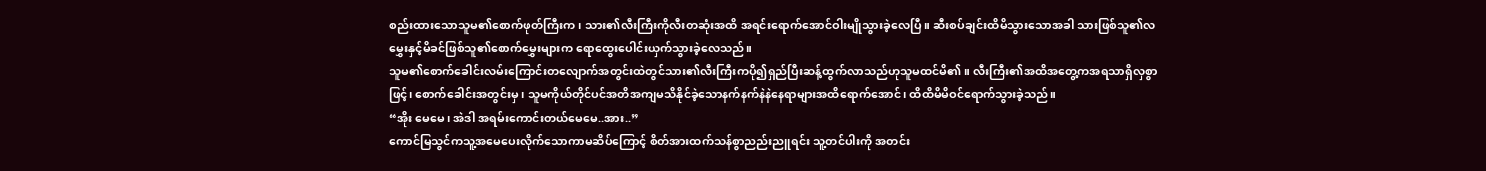စည်းထားသောသူမ၏စောက်ဖုတ်ကြီးက၊ သား၏လီးကြီးကိုလီးတဆုံးအထိ အရင်းရောက်အောင်ဝါးမျိုသွားခဲ့လေပြီ။ ဆီးစပ်ချင်းထိမိသွားသောအခါ သားဖြစ်သူ၏လမွှေးနှင့်မိခင်ဖြစ်သူ၏စောက်မွှေးများက ရောထွေးပေါင်းယှက်သွားခဲ့လေသည်။
သူမ၏စောက်ခေါင်းလမ်းကြောင်းတလျောက်အတွင်းထဲတွင်သား၏လီးကြီးကပို၍ရှည်ပြီးဆန့်ထွက်လာသည်ဟုသူမထင်မိ၏။ လီးကြီး၏အထိအတွေ့ကအရသာရှိလှစွာဖြင့်၊ စောက်ခေါင်းအတွင်းမှ၊ သူမကိုယ်တိုင်ပင်အတိအကျမသိနိုင်ခဲ့သောနက်နက်နဲနဲနေရာများအထိရောက်အောင်၊ ထိထိမိမိဝင်ရောက်သွားခဲ့သည်။
“အိုး မေမေ၊ အဲဒါ အရမ်းကောင်းတယ်မေမေ..အား..”
ကောင်မြသွင်ကသူ့အမေပေးလိုက်သောကာမဆိပ်ကြောင့် စိတ်အားထက်သန်စွာညည်းညူရင်း သူ့တင်ပါးကို အတင်း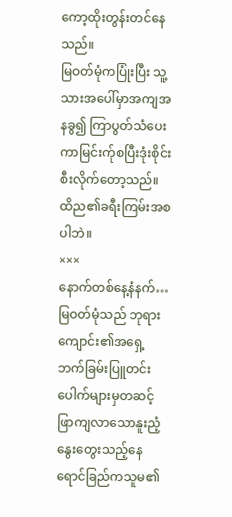ကော့ထိုးတွန်းတင်နေသည်။
မြဝတ်မုံကပြုံးပြီး သူ့သားအပေါ်မှာအကျအနခွ၍ ကြာပွတ်သံပေးကာမြင်းက်ုစပြီးဒုံးစိုင်းစီးလိုက်တော့သည်။ ထိည၏ခရီးကြမ်းအစပါဘဲ။
×××
နောက်တစ်နေ့နံနက်…
မြဝတ်မုံသည် ဘုရားကျောင်း၏အရှေ့ဘက်ခြမ်းပြူတင်းပေါက်များမှတဆင့် ဖြာကျလာသောနူးညံ့နွေးတွေးသည့်နေရောင်ခြည်ကသူမ၏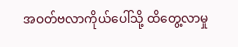အဝတ်ဗလာကိုယ်ပေါ်သို့ ထိတွေ့လာမှု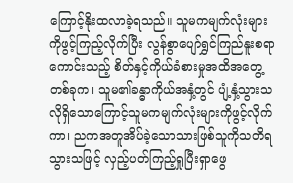ကြောင့်နိုးထလာခဲ့ရသည်။ သူမကမျက်လုံးများကိုဖွင့်ကြည့်လိုက်ပြီး လွန်စွာပျော်ရွှင်ကြည်နူးစရာကောင်းသည့် စိတ်နှင့်ကိုယ်ခံစားမှုအထိအတွေ့တစ်ခုက၊ သူမ၏ခန္ဓာကိုယ်အနှံ့တွင် ပျံ့နှံ့သွားသလိုရှိသောကြောင့်သူမကမျက်လုံးများကိုဖွင့်လိုက်ကာ၊ ညကအတူအိပ်ခဲ့သောသားဖြစ်သူကိုသတိရသွားသဖြင့် လှည့်ပတ်ကြည့်ရှုပြီးရှာဖွေ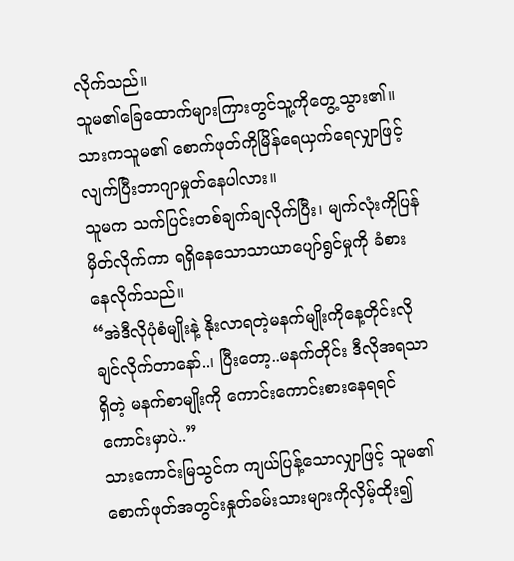လိုက်သည်။
သူမ၏ခြေထောက်များကြားတွင်သူ့ကိုတွေ့သွား၏။
သားကသူမ၏ စောက်ဖုတ်ကိုမြိန်ရေယှက်ရေလျှာဖြင့် လျက်ပြီးဘာဂျာမှုတ်နေပါလား။
သူမက သက်ပြင်းတစ်ချက်ချလိုက်ပြီး၊ မျက်လုံးကိုပြန်မှိတ်လိုက်ကာ ရရှိနေသောသာယာပျော်ရွင်မှုကို ခံစားနေလိုက်သည်။
“အဲဒီလိုပုံစံမျိုးနဲ့ နိုးလာရတဲ့မနက်မျိုးကိုနေ့တိုင်းလိုချင်လိုက်တာနော်..၊ ပြီးတော့..မနက်တိုင်း ဒီလိုအရသာရှိတဲ့ မနက်စာမျိုးကို ကောင်းကောင်းစားနေရရင်ကောင်းမှာပဲ..”
သားကောင်းမြသွင်က ကျယ်ပြန့်သောလျှာဖြင့် သူမ၏စောက်ဖုတ်အတွင်းနှုတ်ခမ်းသားများကိုလှိမ့်ထိုး၍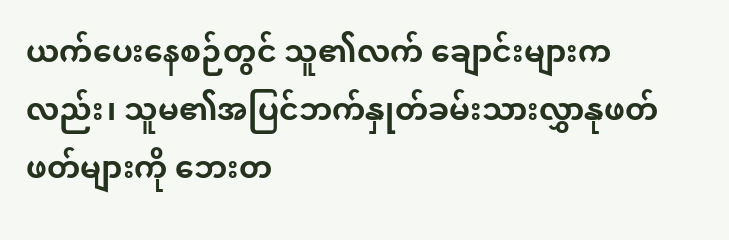ယက်ပေးနေစဉ်တွင် သူ၏လက် ချောင်းများကလည်း၊ သူမ၏အပြင်ဘက်နှုတ်ခမ်းသားလွှာနုဖတ်ဖတ်များကို ဘေးတ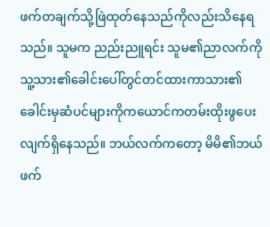ဖက်တချက်သို့ဖြဲထုတ်နေသည်ကိုလည်းသိနေရသည်။ သူမက ညည်းညူရင်း သူမ၏ညာလက်ကို သူ့သား၏ခေါင်းပေါ်တွင်တင်ထားကာသား၏ခေါင်းမှဆံပင်များကိုကယောင်ကတမ်းထိုးဖွပေးလျက်ရှိနေသည်။ ဘယ်လက်ကတော့ မိမိ၏ဘယ်ဖက်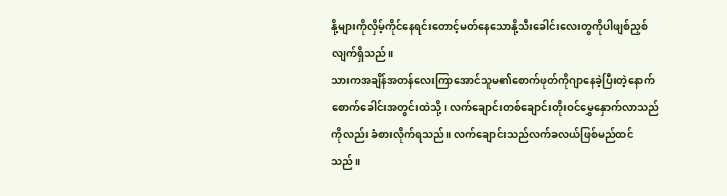နို့များကိုလှိမ့်ကိုင်နေရင်းတောင့်မတ်နေသောနို့သီးခေါင်းလေးတွကိုပါဖျစ်ညှစ်လျက်ရှိသည်။
သားကအချိန်အတန်လေးကြာအောင်သူမ၏စောက်ဖုတ်ကိုဂျာနေခဲ့ပြီးတဲ့နောက်စောက်ခေါင်းအတွင်းထဲသို့၊ လက်ချောင်းတစ်ချောင်းတိုးဝင်မွှေနှောက်လာသည်ကိုလည်း ခံစားလိုက်ရသည်။ လက်ချောင်းသည်လက်ခလယ်ဖြစ်မည်ထင်သည်။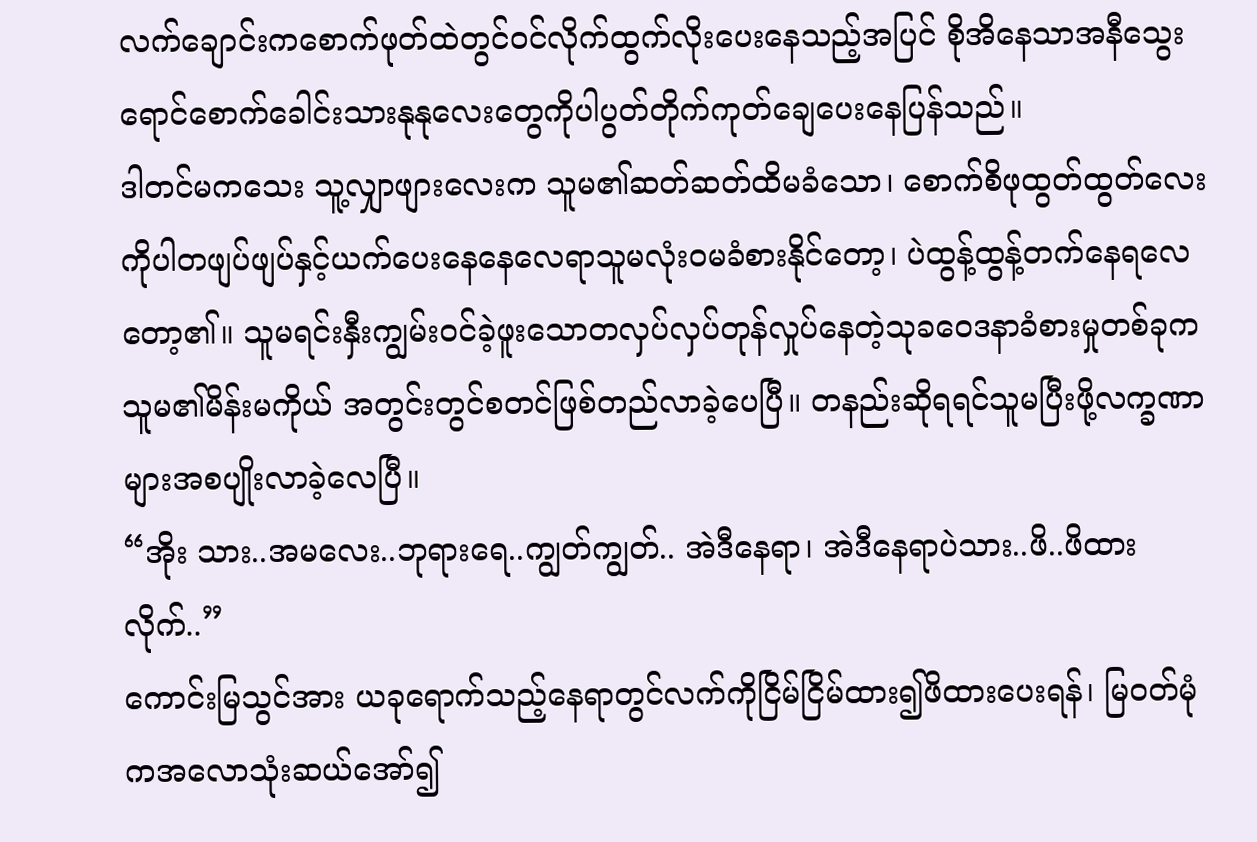လက်ချောင်းကစောက်ဖုတ်ထဲတွင်ဝင်လိုက်ထွက်လိုးပေးနေသည့်အပြင် စိုအိနေသာအနီသွေးရောင်စောက်ခေါင်းသားနုနုလေးတွေကိုပါပွတ်တိုက်ကုတ်ချေပေးနေပြန်သည်။
ဒါတင်မကသေး သူ့လျှာဖျားလေးက သူမ၏ဆတ်ဆတ်ထိမခံသော၊ စောက်စိဖုထွတ်ထွတ်လေးကိုပါတဖျပ်ဖျပ်နှင့်ယက်ပေးနေနေလေရာသူမလုံးဝမခံစားနိုင်တော့၊ ပဲထွန့်ထွန့်တက်နေရလေတော့၏။ သူမရင်းနှီးကျွမ်းဝင်ခဲ့ဖူးသောတလှပ်လှပ်တုန်လှုပ်နေတဲ့သုခဝေဒနာခံစားမှုတစ်ခုကသူမ၏မိန်းမကိုယ် အတွင်းတွင်စတင်ဖြစ်တည်လာခဲ့ပေပြီ။ တနည်းဆိုရရင်သူမပြီးဖို့လက္ခဏာများအစပျိုးလာခဲ့လေပြီ။
“အိုး သား..အမလေး..ဘုရားရေ..ကျွတ်ကျွတ်.. အဲဒီနေရာ၊ အဲဒီနေရာပဲသား..ဖိ..ဖိထားလိုက်..”
ကောင်းမြသွင်အား ယခုရောက်သည့်နေရာတွင်လက်ကိုငြိမ်ငြိမ်ထား၍ဖိထားပေးရန်၊ မြဝတ်မုံကအလောသုံးဆယ်အော်၍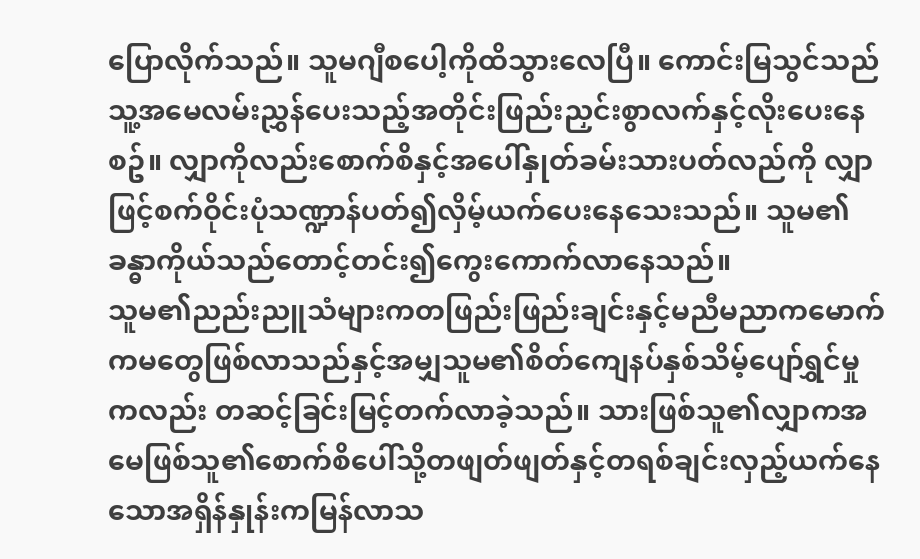ပြောလိုက်သည်။ သူမဂျီစပေါ့ကိုထိသွားလေပြီ။ ကောင်းမြသွင်သည်သူ့အမေလမ်းညွှန်ပေးသည့်အတိုင်းဖြည်းညှင်းစွာလက်နှင့်လိုးပေးနေစဥ်။ လျှာကိုလည်းစောက်စိနှင့်အပေါ်နှုတ်ခမ်းသားပတ်လည်ကို လျှာဖြင့်စက်ဝိုင်းပုံသဏ္ဍာန်ပတ်၍လှိမ့်ယက်ပေးနေသေးသည်။ သူမ၏ခန္ဓာကိုယ်သည်တောင့်တင်း၍ကွေးကောက်လာနေသည်။
သူမ၏ညည်းညူသံများကတဖြည်းဖြည်းချင်းနှင့်မညီမညာကမောက်ကမတွေဖြစ်လာသည်နှင့်အမျှသူမ၏စိတ်ကျေနပ်နှစ်သိမ့်ပျော်ရွှင်မှုကလည်း တဆင့်ခြင်းမြင့်တက်လာခဲ့သည်။ သားဖြစ်သူ၏လျှာကအမေဖြစ်သူ၏စောက်စိပေါ်သို့တဖျတ်ဖျတ်နှင့်တရစ်ချင်းလှည့်ယက်နေသောအရှိန်နှုန်းကမြန်လာသ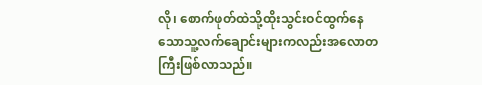လို၊ စောက်ဖုတ်ထဲသို့ထိုးသွင်းဝင်ထွက်နေသောသူ့လက်ချောင်းများကလည်းအလောတကြီးဖြစ်လာသည်။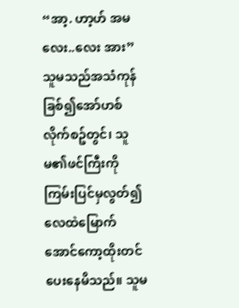“အာ့. ဟာ့ဟ် အမလေး..လေး အား”
သူမသည်အသံကုန်ခြစ်၍အော်ဟစ်လိုက်စဥ်တွင်၊ သူမ၏ဖင်ကြီးကိုကြမ်းပြင်မှလွတ်၍ လေထဲမြောက်အောင်ကော့ထိုးတင်ပေးနေမိသည်။ သူမ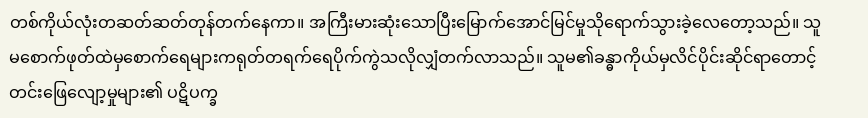တစ်ကိုယ်လုံးတဆတ်ဆတ်တုန်တက်နေကာ။ အကြီးမားဆုံးသောပြီးမြောက်အောင်မြင်မှုသိုရောက်သွားခဲ့လေတော့သည်။ သူမစောက်ဖုတ်ထဲမှစောက်ရေများကရုတ်တရက်ရေပိုက်ကွဲသလိုလျှံတက်လာသည်။ သူမ၏ခန္ဓာကိုယ်မှလိင်ပိုင်းဆိုင်ရာတောင့်တင်းဖြေလျော့မှုများ၏ ပဋိပက္ခ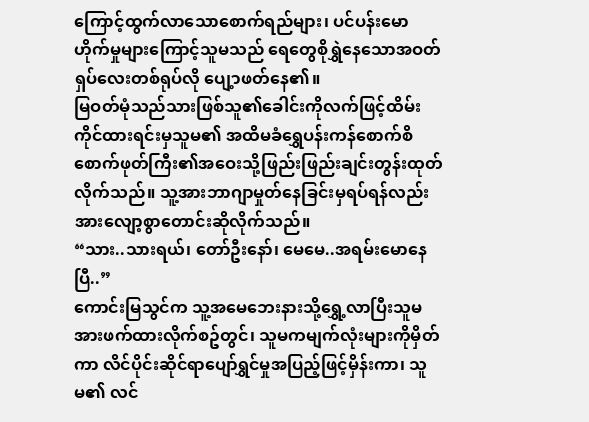ကြောင့်ထွက်လာသောစောက်ရည်များ၊ ပင်ပန်းမောဟိုက်မှုများကြောင့်သူမသည် ရေတွေစိုရွှဲနေသောအဝတ်ရှပ်လေးတစ်ရုပ်လို ပျေ့ာဖတ်နေ၏။
မြဝတ်မုံသည်သားဖြစ်သူ၏ခေါင်းကိုလက်ဖြင့်ထိမ်းကိုင်ထားရင်းမှသူမ၏ အထိမခံရွှေပန်းကန်စောက်စိစောက်ဖုတ်ကြီး၏အဝေးသို့ဖြည်းဖြည်းချင်းတွန်းထုတ်လိုက်သည်။ သူ့အားဘာဂျာမှုတ်နေခြင်းမှရပ်ရန်လည်း အားလျော့စွာတောင်းဆိုလိုက်သည်။
“သား..သားရယ်၊ တော်ဦးနော်၊ မေမေ..အရမ်းမောနေပြီ..”
ကောင်းမြသွင်က သူ့အမေဘေးနားသို့ရွှေ့လာပြီးသူမအားဖက်ထားလိုက်စဥ်တွင်၊ သူမကမျက်လုံးများကိုမှိတ်ကာ လိင်ပိုင်းဆိုင်ရာပျော်ရွှင်မှုအပြည့်ဖြင့်မှိန်းကာ၊ သူမ၏ လင်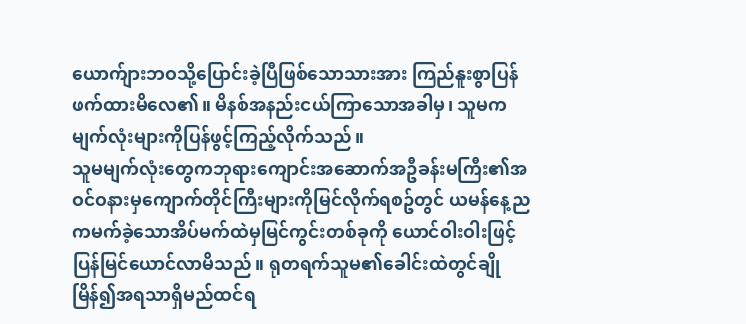ယောက်ျားဘဝသို့ပြောင်းခဲ့ပြီဖြစ်သောသားအား ကြည်နူးစွာပြန်ဖက်ထားမိလေ၏။ မိနစ်အနည်းငယ်ကြာသောအခါမှ၊ သူမကမျက်လုံးများကိုပြန်ဖွင့်ကြည့်လိုက်သည်။
သူမမျက်လုံးတွေကဘုရားကျောင်းအဆောက်အဦခန်းမကြီး၏အဝင်ဝနားမှကျောက်တိုင်ကြီးများကိုမြင်လိုက်ရစဥ်တွင် ယမန်နေ့ညကမက်ခဲ့သောအိပ်မက်ထဲမှမြင်ကွင်းတစ်ခုကို ယောင်ဝါးဝါးဖြင့်ပြန်မြင်ယောင်လာမိသည်။ ရုတရက်သူမ၏ခေါင်းထဲတွင်ချိုမြိန်၍အရသာရှိမည်ထင်ရ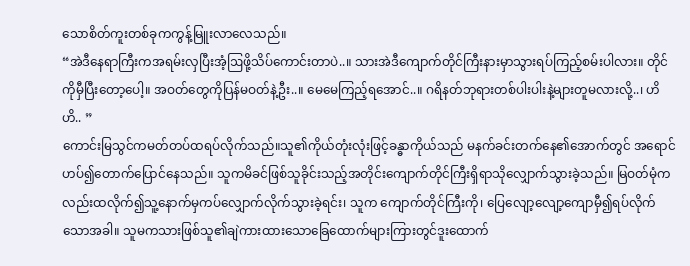သောစိတ်ကူးတစ်ခုကကွန့်မြူးလာလေသည်။
“အဲဒီနေရာကြီးကအရမ်းလှပြီးအံ့ဩဖို့သိပ်ကောင်းတာပဲ..။ သားအဲဒီကျောက်တိုင်ကြီးနားမှာသွားရပ်ကြည့်စမ်းပါလား။ တိုင်ကိုမှီပြီးတော့ပေါ့။ အဝတ်တွေကိုပြန်မဝတ်နဲ့ဦး..။ မေမေကြည့်ရအောင်..။ ဂရိနတ်ဘုရားတစ်ပါးပါးနဲ့များတူမလားလို့..၊ ဟိဟိ.. ”
ကောင်းမြသွင်ကမတ်တပ်ထရပ်လိုက်သည်။သူ၏ကိုယ်တုံးလုံးဖြင့်ခန္ဓာကိုယ်သည် မနက်ခင်းတက်နေ၏အောက်တွင် အရောင်ဟပ်၍တောက်ပြောင်နေသည်။ သူကမိခင်ဖြစ်သူခိုင်းသည့်အတိုင်းကျောက်တိုင်ကြီးရှိရာသိုလျှောက်သွားခဲ့သည်။ မြဝတ်မုံကလည်းထလိုက်၍သူ့နောက်မှကပ်လျှောက်လိုက်သွားခဲ့ရင်း၊ သူက ကျောက်တိုင်ကြီးကို၊ ပြေလျော့လျော့ကျောမှီ၍ရပ်လိုက်သောအခါ။ သူမကသားဖြစ်သူ၏ချဲကားထားသောခြေထောက်များကြားတွင်ဒူးထောက်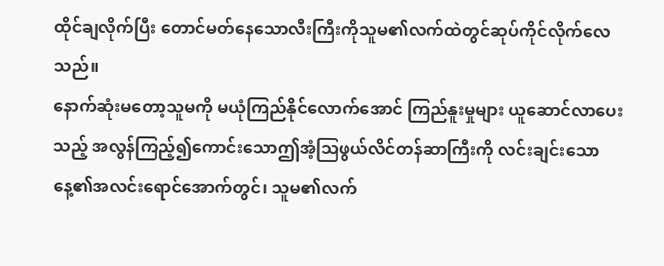ထိုင်ချလိုက်ပြီး တောင်မတ်နေသောလီးကြီးကိုသူမ၏လက်ထဲတွင်ဆုပ်ကိုင်လိုက်လေသည်။
နောက်ဆုံးမတော့သူမကို မယုံကြည်နိုင်လောက်အောင် ကြည်နူးမှုများ ယူဆောင်လာပေးသည့် အလွန်ကြည့်၍ကောင်းသောဤအံ့ဩဖွယ်လိင်တန်ဆာကြီးကို လင်းချင်းသော နေ့၏အလင်းရောင်အောက်တွင်၊ သူမ၏လက်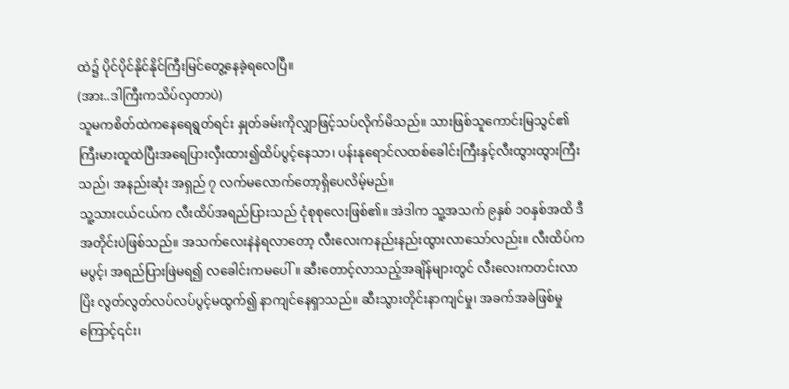ထဲ၌ ပိုင်ပိုင်နိုင်နိုင်ကြီးမြင်တွေ့နေခဲ့ရလေပြီ။
(အား..ဒါကြီးကသိပ်လှတာပဲ)
သူမကစိတ်ထဲကနေရေရွတ်ရင်း နှုတ်ခမ်းကိုလျှာဖြင့်သပ်လိုက်မိသည်။ သားဖြစ်သူကောင်းမြသွင်၏ကြီးမားထူထဲပြီးအရေပြားလှီးထား၍ထိပ်ပွင့်နေသာ၊ ပန်းနုရောင်လထစ်ခေါင်းကြီးနှင့်လီးထွားထွားကြီးသည်၊ အနည်းဆုံး အရှည် ၇ လက်မလောက်တော့ရှိပေလိမ့်မည်။
သူ့သားငယ်ငယ်က လီးထိပ်အရည်ပြားသည် ငုံစုစုလေးဖြစ်၏။ အဲဒါက သူ့အသက် ၉နှစ် ၁ဝနှစ်အထိ ဒီအတိုင်းပဲဖြစ်သည်။ အသက်လေးနဲနဲရလာတော့ လီးလေးကနည်းနည်းထွားလာသော်လည်း။ လီးထိပ်ကမပွင့်၊ အရည်ပြားဖြဲမရ၍ လခေါင်းကမပေါ်။ ဆီးတောင့်လာသည့်အချိန်များတွင် လီးလေးကတင်းလာပြိး လွတ်လွတ်လပ်လပ်ပွင့်မထွက်၍ နာကျင်နေရှာသည်။ ဆီးသွားတိုင်းနာကျင်မှု၊ အခက်အခဲဖြစ်မှုကြောင့်၎င်း၊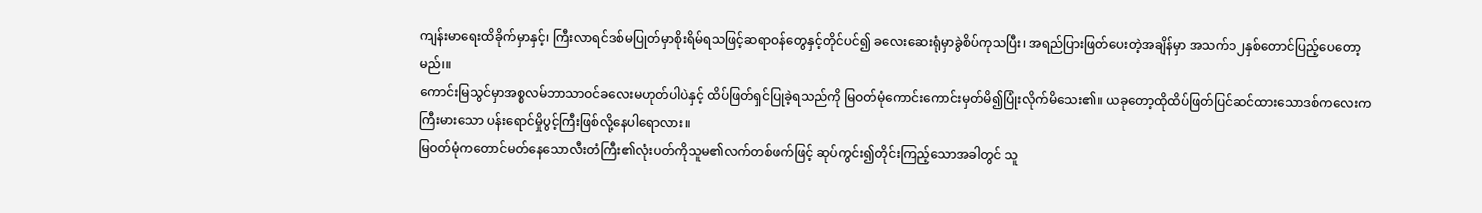ကျန်းမာရေးထိခိုက်မှာနှင့်၊ ကြီးလာရင်ဒစ်မပြုတ်မှာစိုးရိမ်ရသဖြင့်ဆရာဝန်တွေနှင့်တိုင်ပင်၍ ခလေးဆေးရုံမှာခွဲစိပ်ကုသပြီး၊ အရည်ပြားဖြတ်ပေးတဲ့အချိန်မှာ အသက်၁၂နှစ်တောင်ပြည့်ပေတော့မည်၊။
ကောင်းမြသွင်မှာအစ္စလမ်ဘာသာဝင်ခလေးမဟုတ်ပါပဲနှင့် ထိပ်ဖြတ်ရှင်ပြုခဲ့ရသည်ကို မြဝတ်မုံကောင်းကောင်းမှတ်မိ၍ပြုံးလိုက်မိသေး၏။ ယခုတော့ထိုထိပ်ဖြတ်ပြင်ဆင်ထားသောဒစ်ကလေးက ကြီးမားသော ပန်းရောင်မှိုပွင့်ကြီးဖြစ်လို့နေပါရောလား။
မြဝတ်မုံကတောင်မတ်နေသောလီးတံကြီး၏လုံးပတ်ကိုသူမ၏လက်တစ်ဖက်ဖြင့် ဆုပ်ကွင်း၍တိုင်းကြည့်သောအခါတွင် သူ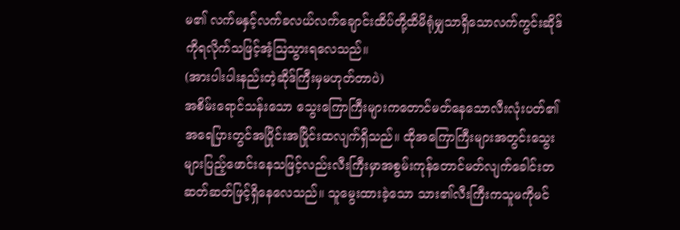မ၏ လက်မနှင့်လက်ခလယ်လက်ချောင်းထိပ်တို့ထိမိရုံမျှသာရှိသောလက်ကွင်းဆိုဒ်ကိုရလိုက်သဖြင့်အံ့ဩသွားရလေသည်။
(အားပါးပါးနည်းတဲ့ဆိုဒ်ကြီးမှမဟုတ်တာပဲ)
အစိမ်းရောင်သန်းသော သွေးကြောကြီးများကတောင်မတ်နေသောလီးလုံးပတ်၏အရေပြားတွင်အပြိုင်းအပြိုင်းထလျက်ရှိသည်။ ထိုအကြောကြီးများအတွင်းသွေးများပြည့်ဖောင်းနေသဖြင့်လည်းလီးကြီးမှာအစွမ်းကုန်တောင်မတ်လျက်ခေါင်းတဆတ်ဆတ်ဖြင့်ရှိနေလေသည်။ သူမွေးထားခဲ့သော သား၏လီးကြီးကသူမကိုမင်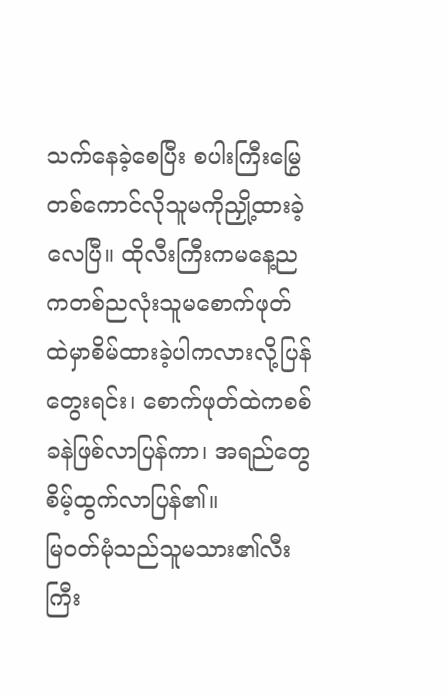သက်နေခဲ့စေပြီး စပါးကြီးမြွေတစ်ကောင်လိုသူမကိုညှို့ထားခဲ့လေပြီ။ ထိုလီးကြီးကမနေ့ညကတစ်ညလုံးသူမစောက်ဖုတ်ထဲမှာစိမ်ထားခဲ့ပါကလားလို့ပြန်တွေးရင်း၊ စောက်ဖုတ်ထဲကစစ်ခနဲဖြစ်လာပြန်ကာ၊ အရည်တွေစိမ့်ထွက်လာပြန်၏။
မြဝတ်မုံသည်သူမသား၏လီးကြီး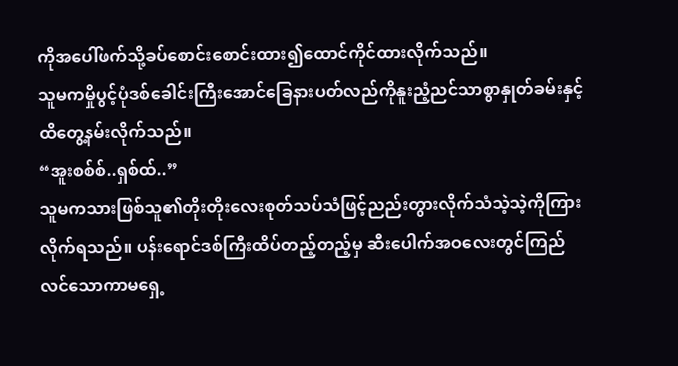ကိုအပေါ်ဖက်သို့ခပ်စောင်းစောင်းထား၍ထောင်ကိုင်ထားလိုက်သည်။
သူမကမှိုပွင့်ပုံဒစ်ခေါင်းကြီးအောင်ခြေနားပတ်လည်ကိုနူးညံ့ညင်သာစွာနှုတ်ခမ်းနှင့်ထိတွေ့နမ်းလိုက်သည်။
“အူးစစ်စ်..ရှစ်ထ်..”
သူမကသားဖြစ်သူ၏တိုးတိုးလေးစုတ်သပ်သံဖြင့်ညည်းတွားလိုက်သံသဲ့သဲ့ကိုကြားလိုက်ရသည်။ ပန်းရောင်ဒစ်ကြီးထိပ်တည့်တည့်မှ ဆီးပေါက်အဝလေးတွင်ကြည်လင်သောကာမရှေ့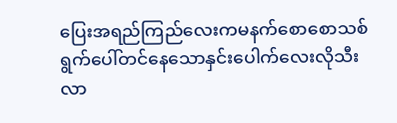ပြေးအရည်ကြည်လေးကမနက်စောစောသစ်ရွက်ပေါ်တင်နေသောနှင်းပေါက်လေးလိုသီးလာ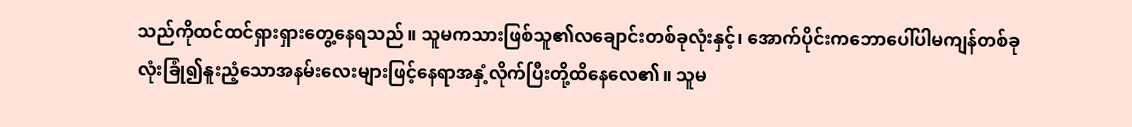သည်ကိုထင်ထင်ရှားရှားတွေ့နေရသည်။ သူမကသားဖြစ်သူ၏လချောင်းတစ်ခုလုံးနှင့်၊ အောက်ပိုင်းကဘောပေါ်ပါမကျန်တစ်ခုလုံးခြုံ၍နူးညံ့သောအနမ်းလေးများဖြင့်နေရာအနှံ့လိုက်ပြီးတို့ထိနေလေ၏။ သူမ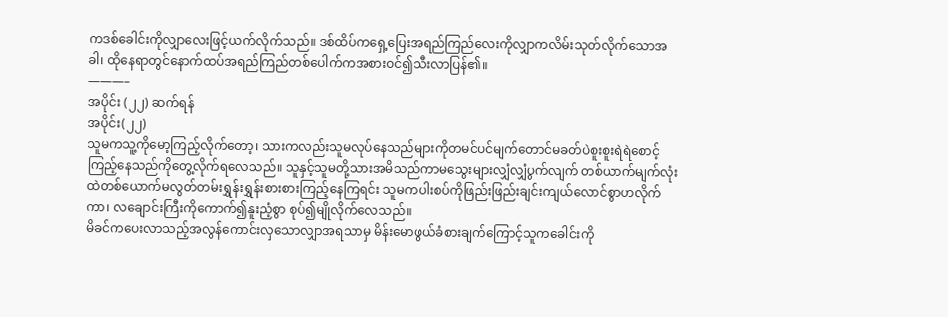ကဒစ်ခေါင်းကိုလျှာလေးဖြင့်ယက်လိုက်သည်။ ဒစ်ထိပ်ကရှေ့ပြေးအရည်ကြည်လေးကိုလျှာကလိမ်းသုတ်လိုက်သောအခါ၊ ထိုနေရာတွင်နောက်ထပ်အရည်ကြည်တစ်ပေါက်ကအစားဝင်၍သီးလာပြန်၏။
———–
အပိုင်း (၂၂) ဆက်ရန်
အပိုင်း(၂၂)
သူမကသူ့ကိုမော့ကြည့်လိုက်တော့၊ သားကလည်းသူမလုပ်နေသည်များကိုတမင်ပင်မျက်တောင်မခတ်ပဲစူးစူးရဲရဲစောင့်ကြည့်နေသည်ကိုတွေ့လိုက်ရလေသည်။ သူနှင့်သူမတို့သားအမိသည်ကာမသွေးများလျှံလျှံပွက်လျက် တစ်ယာက်မျက်လုံးထဲတစ်ယောက်မလွတ်တမ်းရွှန်းရွှန်းစားစားကြည့်နေကြရင်း သူမကပါးစပ်ကိုဖြည်းဖြည်းချင်းကျယ်လောင်စွာဟလိုက်ကာ၊ လချောင်းကြီးကိုကောက်၍နူးညံ့စွာ စုပ်၍မျိုလိုက်လေသည်။
မိခင်ကပေးလာသည့်အလွန်ကောင်းလှသောလျှာအရသာမှ မိန်းမောဖွယ်ခံစားချက်ကြောင့်သူကခေါင်းကို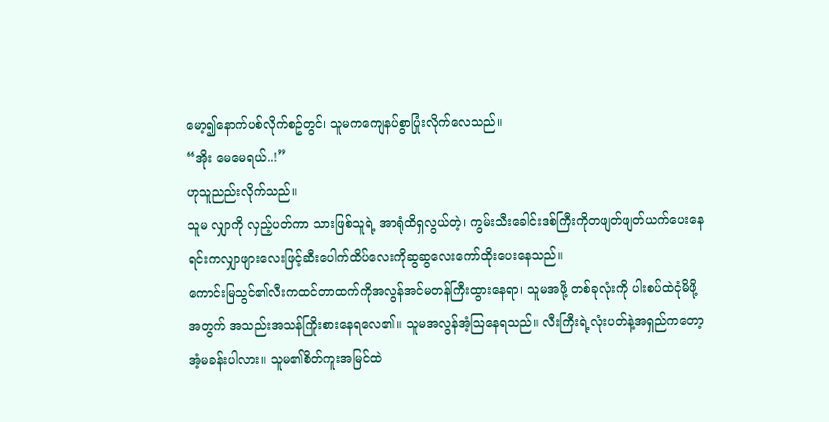မော့၍နောက်ပစ်လိုက်စဥ်တွင်၊ သူမကကျေနပ်စွာပြုံးလိုက်လေသည်။
“အိုး မေမေရယ်..!”
ဟုသူညည်းလိုက်သည်။
သူမ လျှာကို လှည့်ပတ်ကာ သားဖြစ်သူရဲ့ အာရုံထိရှလွယ်တဲ့၊ ကွမ်းသီးခေါင်းဒစ်ကြီးကိုတဖျတ်ဖျတ်ယက်ပေးနေရင်းကလျှာဖျားလေးဖြင့်ဆီးပေါက်ထိပ်လေးကိုဆွဆွလေးကော်ထိုးပေးနေသည်။
ကောင်းမြသွင်၏လီးကထင်တာထက်ကိုအလွန်အင်မတန်ကြီးထွားနေရာ၊ သူမအဖို့ တစ်ခုလုံးကို ပါးစပ်ထဲငုံမိဖို့အတွက် အသည်းအသန်ကြိုးစားနေရလေ၏။ သူမအလွန်အံ့ဩနေရသည်။ လီးကြီးရဲ့လုံးပတ်နဲ့အရှည်ကတော့ အံ့မခန်းပါလား။ သူမ၏စိတ်ကူးအမြင်ထဲ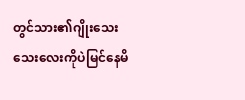တွင်သား၏ဂျိုးသေးသေးလေးကိုပဲမြင်နေမိ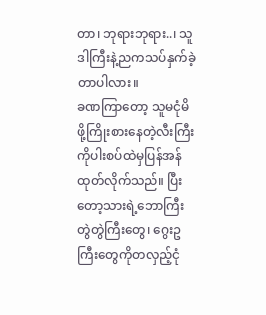တာ၊ ဘုရားဘုရား..၊ သူဒါကြီးနဲ့ညကသပ်နှက်ခဲ့တာပါလား။
ခဏကြာတော့ သူမငုံမိဖို့ကြိုးစားနေတဲ့လီးကြီးကိုပါးစပ်ထဲမှပြန်အန်ထုတ်လိုက်သည်။ ပြီးတော့သားရဲ့ဘောကြီးတွဲတွဲကြီးတွေ၊ ဂွေးဥကြီးတွေကိုတလှည့်ငုံ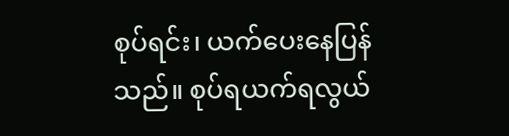စုပ်ရင်း၊ ယက်ပေးနေပြန်သည်။ စုပ်ရယက်ရလွယ်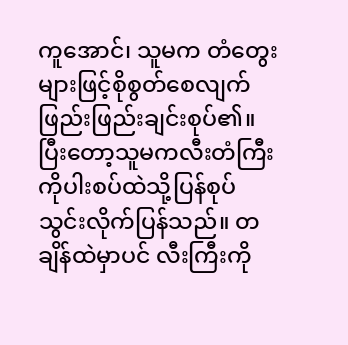ကူအောင်၊ သူမက တံတွေးများဖြင့်စိုစွတ်စေလျက်ဖြည်းဖြည်းချင်းစုပ်၏။ ပြီးတော့သူမကလီးတံကြီးကိုပါးစပ်ထဲသို့ပြန်စုပ်သွင်းလိုက်ပြန်သည်။ တချိန်ထဲမှာပင် လီးကြီးကို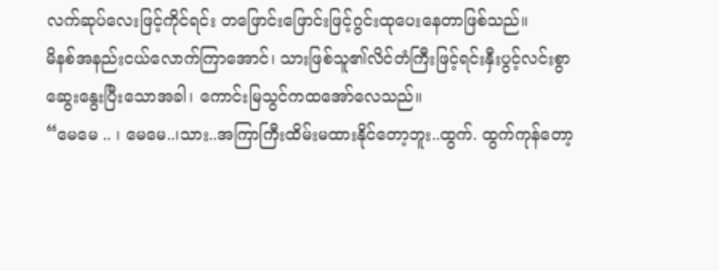လက်ဆုပ်လေးဖြင့်ကိုင်ရင်း တဖြောင်းဖြောင်းဖြင့်ဂွင်းထုပေးနေတာဖြစ်သည်။
မိနစ်အနည်းငယ်လောက်ကြာအောင်၊ သားဖြစ်သူ၏လိင်တံကြီးဖြင့်ရင်းနှီးပွင့်လင်းစွာ ဆွေးနွေးပြီးသောအခါ၊ ကောင်းမြသွင်ကထအော်လေသည်။
“မေမေ .. ၊ မေမေ..၊သား..အကြာကြီးထိမ်းမထားနိုင်တော့ဘူး..ထွက်. ထွက်ကုန်တော့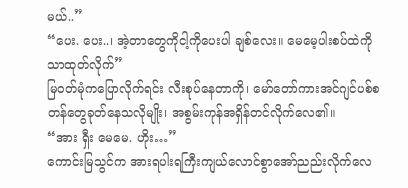မယ်..”
“ပေး. ပေး..၊ အဲ့တာတွေကိုငါ့ကိုပေးပါ ချစ်လေး။ မေမေ့ပါးစပ်ထဲကိုသာထုတ်လိုက်”
မြဝတ်မုံကပြောလိုက်ရင်း လီးစုပ်နေတာကို၊ မော်တော်ကားအင်ဂျင်ပစ်စတန်တွေခုတ်နေသလိုမျိုး၊ အစွမ်းကုန်အရှိန်တင်လိုက်လေ၏။
“အား ရှီး မေမေ. ဟိုး…”
ကောင်းမြသွင်က အားရပါးရကြီးကျယ်လောင်စွာအော်ညည်းလိုက်လေ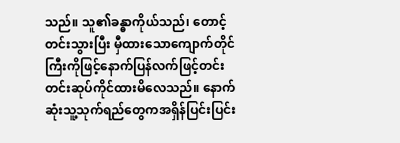သည်။ သူ၏ခန္ဓာကိုယ်သည်၊ တောင့်တင်းသွားပြီး မှီထားသောကျောက်တိုင်ကြီးကိုဖြင့်နောက်ပြန်လက်ဖြင့်တင်းတင်းဆုပ်ကိုင်ထားမိလေသည်။ နောက်ဆုံးသူ့သုက်ရည်တွေကအရှိန်ပြင်းပြင်း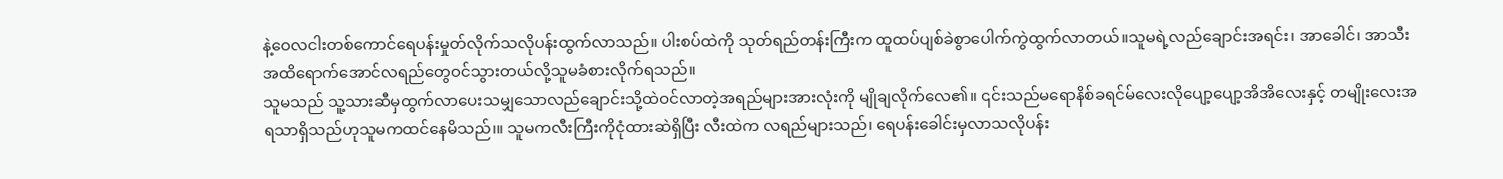နဲ့ဝေလငါးတစ်ကောင်ရေပန်းမှုတ်လိုက်သလိုပန်းထွက်လာသည်။ ပါးစပ်ထဲကို သုတ်ရည်တန်းကြီးက ထူထပ်ပျစ်ခဲစွာပေါက်ကွဲထွက်လာတယ်။သူမရဲ့လည်ချောင်းအရင်း၊ အာခေါင်၊ အာသီးအထိရောက်အောင်လရည်တွေဝင်သွားတယ်လို့သူမခံစားလိုက်ရသည်။
သူမသည် သူ့သားဆီမှထွက်လာပေးသမျှသောလည်ချောင်းသို့ထဲဝင်လာတဲ့အရည်များအားလုံးကို မျိုချလိုက်လေ၏။ ၎င်းသည်မရောနိစ်ခရင်မ်လေးလိုပျော့ပျော့အိအိလေးနှင့် တမျိုးလေးအရသာရှိသည်ဟုသူမကထင်နေမိသည်၊။ သူမကလီးကြီးကိုငုံထားဆဲရှိပြီး လီးထဲက လရည်များသည်၊ ရေပန်းခေါင်းမှလာသလိုပန်း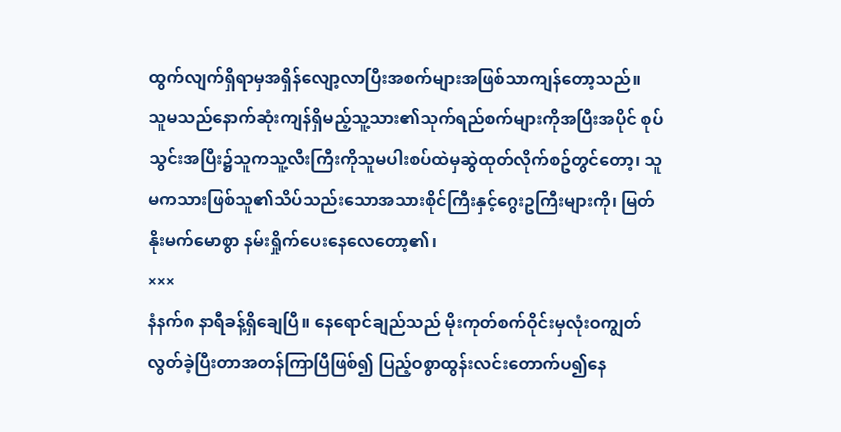ထွက်လျက်ရှိရာမှအရှိန်လျော့လာပြီးအစက်များအဖြစ်သာကျန်တော့သည်။
သူမသည်နောက်ဆုံးကျန်ရှိမည့်သူ့သား၏သုက်ရည်စက်များကိုအပြီးအပိုင် စုပ်သွင်းအပြီး၌သူကသူ့လီးကြီးကိုသူမပါးစပ်ထဲမှဆွဲထုတ်လိုက်စဥ်တွင်တော့၊ သူမကသားဖြစ်သူ၏သိပ်သည်းသောအသားစိုင်ကြီးနှင့်ဂွေးဥကြီးများကို၊ မြတ်နိုးမက်မောစွာ နမ်းရှိုက်ပေးနေလေတော့၏၊
×××
နံနက်၈ နာရီခန့်ရှိချေပြီ။ နေရောင်ချည်သည် မိုးကုတ်စက်ဝိုင်းမှလုံးဝကျွတ်လွတ်ခဲ့ပြီးတာအတန်ကြာပြီဖြစ်၍ ပြည့်ဝစွာထွန်းလင်းတောက်ပ၍နေ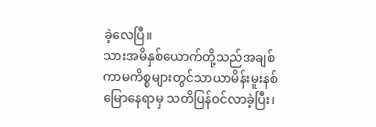ခဲ့လေပြီ။
သားအမိနှစ်ယောက်တို့သည်အချစ်ကာမကိစ္စများတွင်သာယာမိန်းမူးနစ်မြောနေရာမှ သတိပြန်ဝင်လာခဲ့ပြီး၊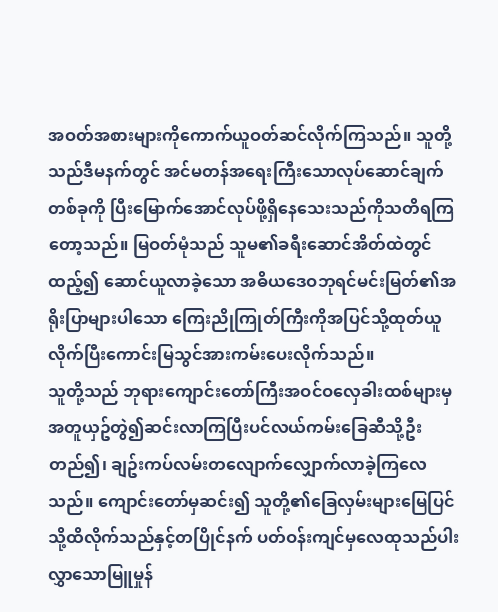အဝတ်အစားများကိုကောက်ယူဝတ်ဆင်လိုက်ကြသည်။ သူတို့သည်ဒီမနက်တွင် အင်မတန်အရေးကြီးသောလုပ်ဆောင်ချက်တစ်ခုကို ပြီးမြောက်အောင်လုပ်ဖို့ရှိနေသေးသည်ကိုသတိရကြတော့သည်။ မြဝတ်မုံသည် သူမ၏ခရီးဆောင်အိတ်ထဲတွင်ထည့်၍ ဆောင်ယူလာခဲ့သော အဓိယဒေဝဘုရင်မင်းမြတ်၏အရိုးပြာများပါသော ကြေးညိုကြုတ်ကြီးကိုအပြင်သို့ထုတ်ယူလိုက်ပြီးကောင်းမြသွင်အားကမ်းပေးလိုက်သည်။
သူတို့သည် ဘုရားကျောင်းတော်ကြီးအဝင်ဝလှေခါးထစ်များမှအတူယှဥ်တွဲ၍ဆင်းလာကြပြီးပင်လယ်ကမ်းခြေဆီသို့ဦးတည်၍၊ ချဥ်းကပ်လမ်းတလျောက်လျှောက်လာခဲ့ကြလေသည်။ ကျောင်းတော်မှဆင်း၍ သူတို့၏ခြေလှမ်းများမြေပြင်သို့ထိလိုက်သည်နှင့်တပြိုင်နက် ပတ်ဝန်းကျင်မှလေထုသည်ပါးလွှာသောမြူမှုန်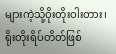များကဲ့သို့ဝိုးတိုးဝါးတား၊ ရိုးတိုးရိပ်တိတ်ဖြစ်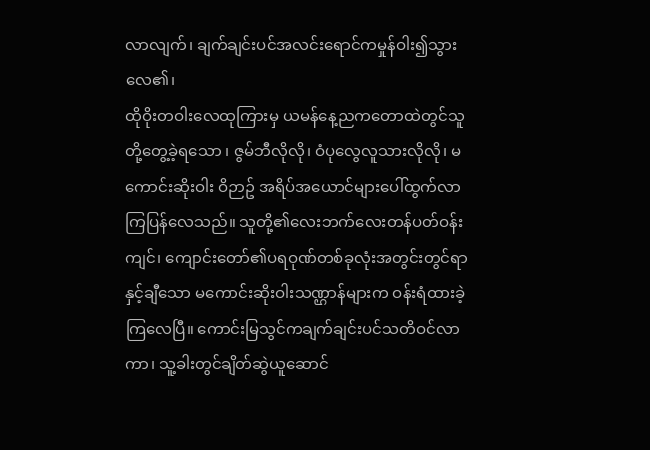လာလျက်၊ ချက်ချင်းပင်အလင်းရောင်ကမှုန်ဝါး၍သွားလေ၏၊
ထိုဝိုးတဝါးလေထုကြားမှ ယမန်နေ့ညကတောထဲတွင်သူတို့တွေ့ခဲ့ရသော ၊ ဇွမ်ဘီလိုလို၊ ဝံပုလွေလူသားလိုလို၊ မကောင်းဆိုးဝါး ဝိဉာဥ် အရိပ်အယောင်များပေါ်ထွက်လာကြပြန်လေသည်။ သူတို့၏လေးဘက်လေးတန်ပတ်ဝန်းကျင်၊ ကျောင်းတော်၏ပရဝုဏ်တစ်ခုလုံးအတွင်းတွင်ရာနှင့်ချီသော မကောင်းဆိုးဝါးသဏ္ဌာန်များက ဝန်းရံထားခဲ့ကြလေပြီ။ ကောင်းမြသွင်ကချက်ချင်းပင်သတိဝင်လာကာ၊ သူ့ခါးတွင်ချိတ်ဆွဲယူဆောင်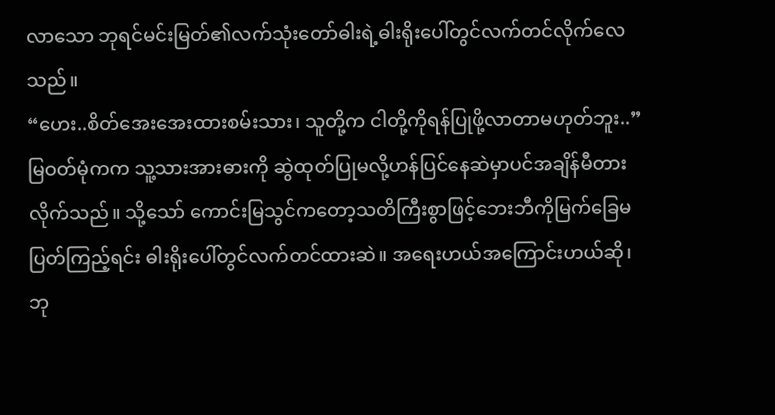လာသော ဘုရင်မင်းမြတ်၏လက်သုံးတော်ဓါးရဲ့ဓါးရိုးပေါ်တွင်လက်တင်လိုက်လေသည်။
“ဟေး..စိတ်အေးအေးထားစမ်းသား၊ သူတို့က ငါတို့ကိုရန်ပြုဖို့လာတာမဟုတ်ဘူး..”
မြဝတ်မုံကက သူ့သားအားဓားကို ဆွဲထုတ်ပြုမလို့ဟန်ပြင်နေဆဲမှာပင်အချိန်မီတားလိုက်သည်။ သို့သော် ကောင်းမြသွင်ကတော့သတိကြီးစွာဖြင့်ဘေးဘီကိုမြက်ခြေမပြတ်ကြည့်ရင်း ဓါးရိုးပေါ်တွင်လက်တင်ထားဆဲ။ အရေးဟယ်အကြောင်းဟယ်ဆို၊ ဘု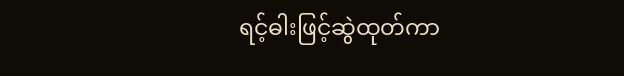ရင့်ဓါးဖြင့်ဆွဲထုတ်ကာ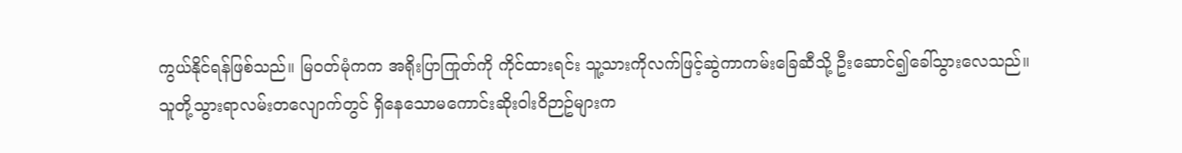ကွယ်နိုင်ရန်ဖြစ်သည်။ မြဝတ်မုံကက အရိုးပြာကြုတ်ကို ကိုင်ထားရင်း သူ့သားကိုလက်ဖြင့်ဆွဲကာကမ်းခြေဆီသို့ ဦးဆောင်၍ခေါ်သွားလေသည်။
သူတို့သွားရာလမ်းတလျောက်တွင် ရှိနေသောမကောင်းဆိုးဝါးဝိဉာဥ်များက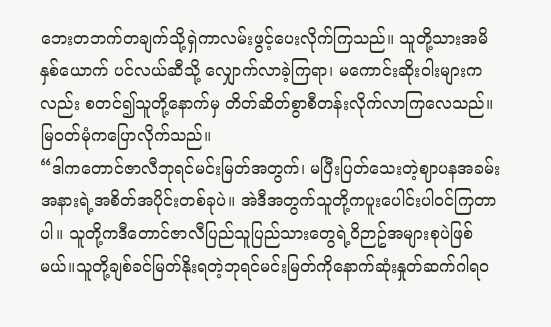ဘေးတဘက်တချက်သို့ရှဲကာလမ်းဖွင့်ပေးလိုက်ကြသည်။ သူတို့သားအမိနှစ်ယောက် ပင်လယ်ဆီသို့ လျှောက်လာခဲ့ကြရာ၊ မကောင်းဆိုးဝါးများကလည်း စတင်၍သူတို့နောက်မှ တိတ်ဆိတ်စွာစီတန်းလိုက်လာကြလေသည်။ မြဝတ်မုံကပြောလိုက်သည်။
“ဒါကတောင်ဇာလီဘုရင်မင်းမြတ်အတွက်၊ မပြီးပြတ်သေးတဲ့ဈာပနအခမ်းအနားရဲ့အစိတ်အပိုင်းတစ်ခုပဲ။ အဲဒီအတွက်သူတို့ကပူးပေါင်းပါဝင်ကြတာပါ။ သူတို့ကဒီတောင်ဇာလီပြည်သူပြည်သားတွေရဲ့ဝိဉာဥ်အများစုပဲဖြစ်မယ်။သူတို့ချစ်ခင်မြတ်နိုးရတဲ့ဘုရင်မင်းမြတ်ကိုနောက်ဆုံးနှုတ်ဆက်ဂါရဝ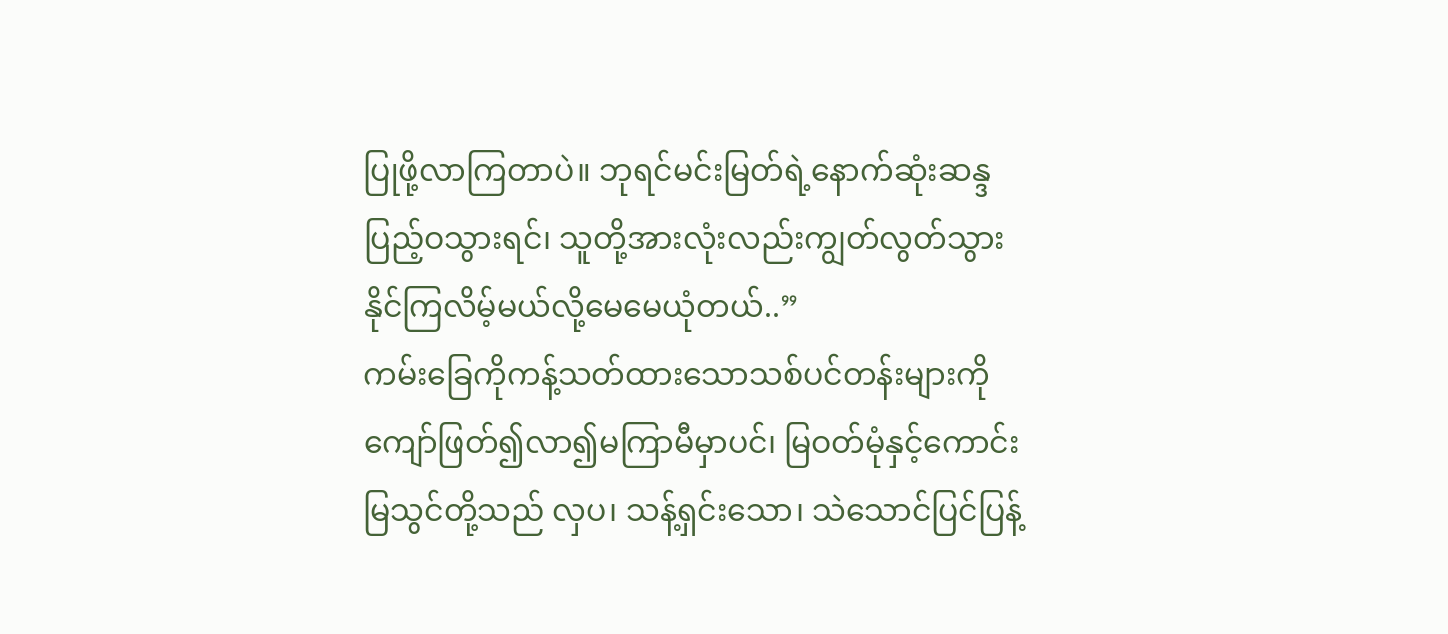ပြုဖို့လာကြတာပဲ။ ဘုရင်မင်းမြတ်ရဲ့နောက်ဆုံးဆန္ဒပြည့်ဝသွားရင်၊ သူတို့အားလုံးလည်းကျွတ်လွတ်သွားနိုင်ကြလိမ့်မယ်လို့မေမေယုံတယ်..”
ကမ်းခြေကိုကန့်သတ်ထားသောသစ်ပင်တန်းများကိုကျော်ဖြတ်၍လာ၍မကြာမီမှာပင်၊ မြဝတ်မုံနှင့်ကောင်းမြသွင်တို့သည် လှပ၊ သန့်ရှင်းသော၊ သဲသောင်ပြင်ပြန့်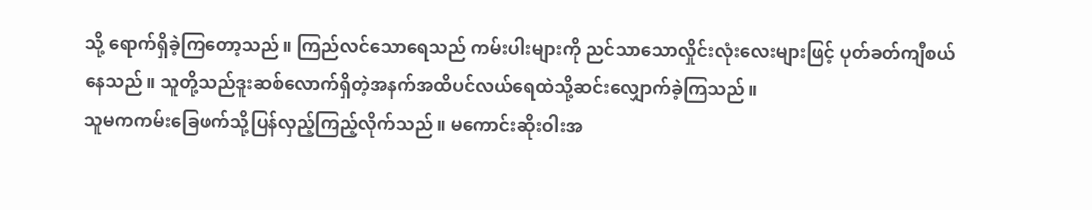သို့ ရောက်ရှိခဲ့ကြတော့သည်။ ကြည်လင်သောရေသည် ကမ်းပါးများကို ညင်သာသောလှိုင်းလုံးလေးများဖြင့် ပုတ်ခတ်ကျီစယ်နေသည်။ သူတို့သည်ဒူးဆစ်လောက်ရှိတဲ့အနက်အထိပင်လယ်ရေထဲသို့ဆင်းလျှောက်ခဲ့ကြသည်။
သူမကကမ်းခြေဖက်သို့ပြန်လှည့်ကြည့်လိုက်သည်။ မကောင်းဆိုးဝါးအ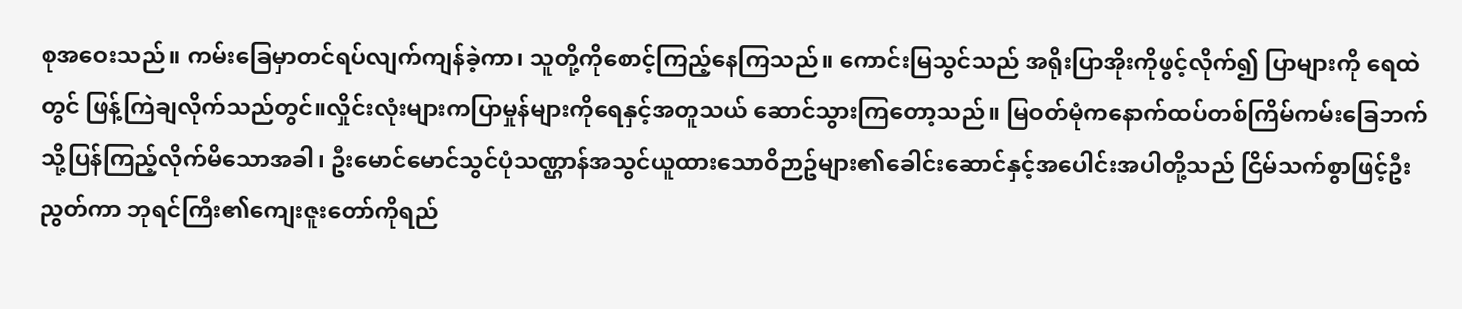စုအဝေးသည်။ ကမ်းခြေမှာတင်ရပ်လျက်ကျန်ခဲ့ကာ၊ သူတို့ကိုစောင့်ကြည့်နေကြသည်။ ကောင်းမြသွင်သည် အရိုးပြာအိုးကိုဖွင့်လိုက်၍ ပြာများကို ရေထဲတွင် ဖြန့်ကြဲချလိုက်သည်တွင်။လှိုင်းလုံးများကပြာမှုန်များကိုရေနှင့်အတူသယ် ဆောင်သွားကြတော့သည်။ မြဝတ်မုံကနောက်ထပ်တစ်ကြိမ်ကမ်းခြေဘက်သို့ပြန်ကြည့်လိုက်မိသောအခါ၊ ဦးမောင်မောင်သွင်ပုံသဏ္ဌာန်အသွင်ယူထားသောဝိဉာဥ်များ၏ခေါင်းဆောင်နှင့်အပေါင်းအပါတို့သည် ငြိမ်သက်စွာဖြင့်ဦးညွတ်ကာ ဘုရင်ကြီး၏ကျေးဇူးတော်ကိုရည်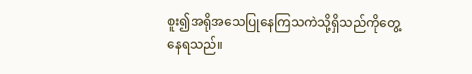စူး၍အရိုအသေပြုနေကြသကဲသို့ရှိသည်ကိုတွေ့နေရသည်။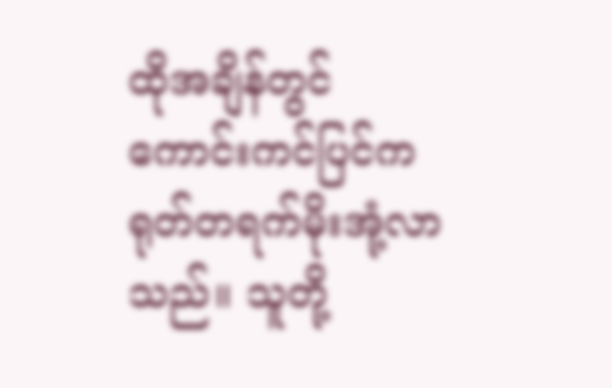ထိုအချိန်တွင်ကောင်းကင်ပြင်ကရုတ်တရက်မိုးအုံ့လာသည်။ သူတို့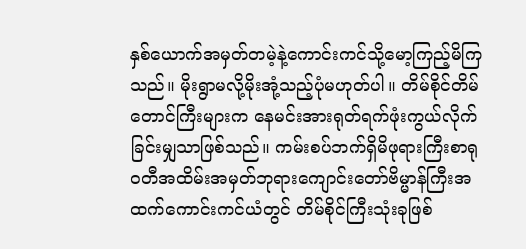နှစ်ယောက်အမှတ်တမဲ့နဲ့ကောင်းကင်သို့မော့ကြည့်မိကြသည်။ မိုးရွာမလို့မိုးအုံ့သည့်ပုံမဟုတ်ပါ။ တိမ်စိုင်တိမ်တောင်ကြီးများက နေမင်းအားရုတ်ရက်ဖုံးကွယ်လိုက်ခြင်းမျှသာဖြစ်သည်။ ကမ်းစပ်ဘက်ရှိမိဖုရားကြီးစာရုဝတီအထိမ်းအမှတ်ဘုရားကျောင်းတော်ဗိမ္မာန်ကြီးအထက်ကောင်းကင်ယံတွင် တိမ်စိုင်ကြီးသုံးခုဖြစ်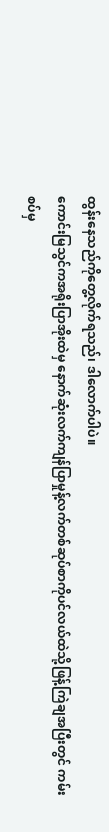ထွန်းနေသည်ကိုတွေ့လိုက်ရသည်၊ ဒါလောက်ပါပဲ။
ကောင်းမြသွင်ကအရိုးပြာအိုးထဲမှ နောက်ဆုံးလက်ကျန်ပြာမှုန့်လက်တစ်ဆုပ်စာကိုပင်လယ်ထဲသို့ဖြန့်ကြဲချအပြီးတွင် ကမ်းစပ်မှ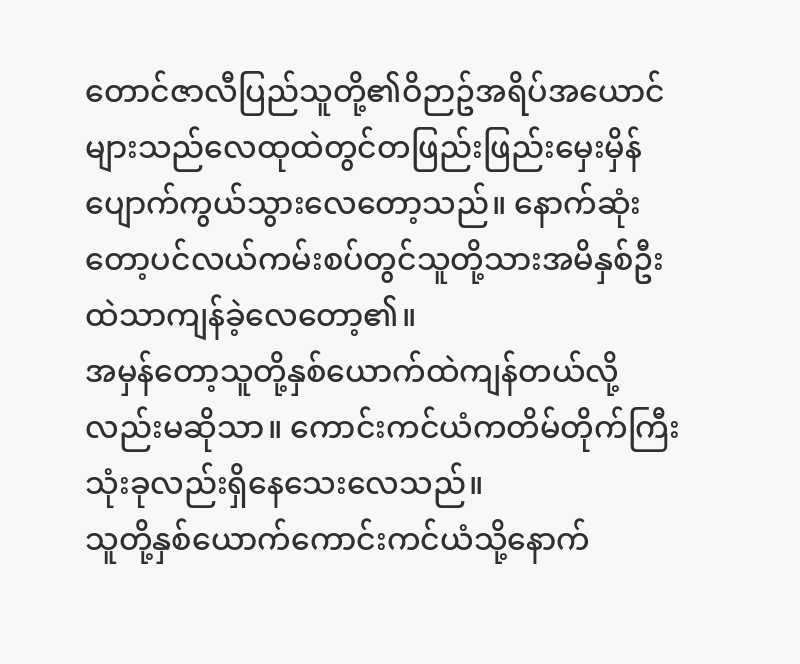တောင်ဇာလီပြည်သူတို့၏ဝိဉာဥ်အရိပ်အယောင်များသည်လေထုထဲတွင်တဖြည်းဖြည်းမှေးမှိန်ပျောက်ကွယ်သွားလေတော့သည်။ နောက်ဆုံးတော့ပင်လယ်ကမ်းစပ်တွင်သူတို့သားအမိနှစ်ဦးထဲသာကျန်ခဲ့လေတော့၏။
အမှန်တော့သူတို့နှစ်ယောက်ထဲကျန်တယ်လို့လည်းမဆိုသာ။ ကောင်းကင်ယံကတိမ်တိုက်ကြီးသုံးခုလည်းရှိနေသေးလေသည်။
သူတို့နှစ်ယောက်ကောင်းကင်ယံသို့နောက်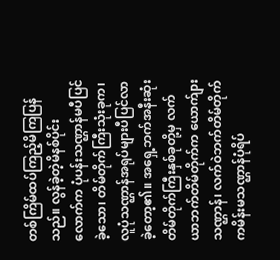တစ်ကြိမ်ထပ်ကြည့်မိကြပြန်သည်။ လွန်ခဲ့တဲ့မိနစ်ပိုင်းလောက်က ပုံပန်းသဏ္ဌာန်မပီပြင်ခဲ့သော၊ တိမ်တိုက်ကြီးသုံးခုက၊ လူပုံသဏ္ဌာန်အရုပ်များပီပြင်လာခဲ့တော့၏။ အရှေ့ဘက်အနီးဆုံးတိမ်တိုက်ကြီးနှစ်ခုတို့မှ လက်ယာဘက်တိမ်တိုက်က ယောက်ျားသဏ္ဌာန်၊ လက်ဝဲဘက်တိမ်တိုက်ကမိန်းမသဏ္ဌာန်ပုံရိပ်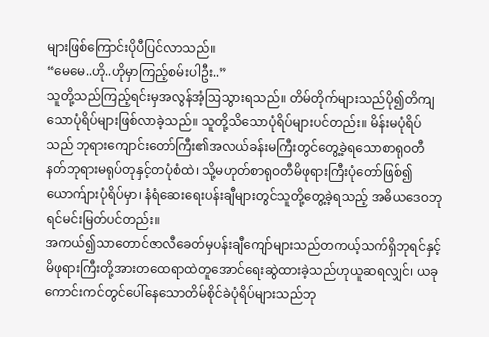များဖြစ်ကြောင်းပိုပီပြင်လာသည်။
“မေမေ..ဟို..ဟိုမှာကြည့်စမ်းပါဦး..”
သူတို့သည်ကြည့်ရင်းမှအလွန်အံ့ဩသွားရသည်။ တိမ်တိုက်များသည်ပို၍တိကျသောပုံရိပ်များဖြစ်လာခဲ့သည်။ သူတို့သိသောပုံရိပ်များပင်တည်း။ မိန်းမပုံရိပ်သည် ဘုရားကျောင်းတော်ကြီး၏အလယ်ခန်းမကြီးတွင်တွေ့ခဲ့ရသောစာရုဝတီနတ်ဘုရားမရုပ်တုနှင့်တပုံစံထဲ၊ သို့မဟုတ်စာရုဝတီမိဖုရားကြီးပုံတော်ဖြစ်၍ ယောက်ျားပုံရိပ်မှာ၊ နံရံဆေးရေးပန်းချီများတွင်သူတို့တွေ့ခဲ့ရသည့် အဓိယဒေဝဘုရင်မင်းမြတ်ပင်တည်း။
အကယ်၍သာတောင်ဇာလီခေတ်မှပန်းချီကျော်များသည်တကယ့်သက်ရှိဘုရင်နှင့်မိဖုရားကြီးတို့အားတထေရာထဲတူအောင်ရေးဆွဲထားခဲ့သည်ဟုယူဆရလျှင်၊ ယခု ကောင်းကင်တွင်ပေါ်နေသောတိမ်စိုင်ခဲပုံရိပ်များသည်ဘု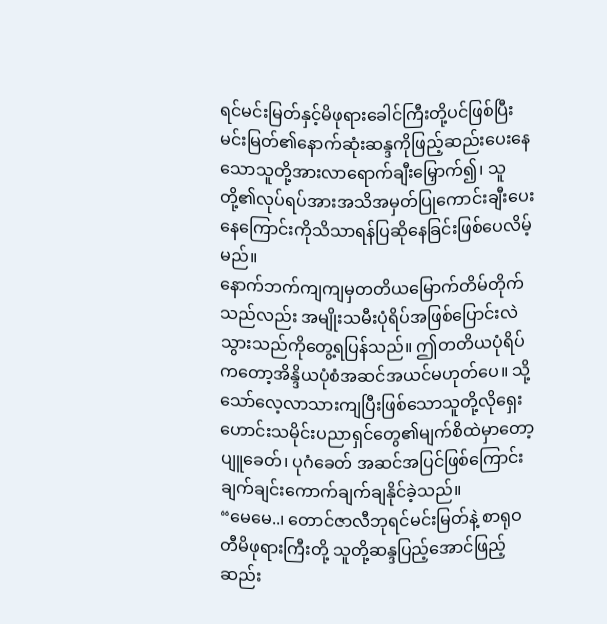ရင်မင်းမြတ်နှင့်မိဖုရားခေါင်ကြီးတို့ပင်ဖြစ်ပြီး မင်းမြတ်၏နောက်ဆုံးဆန္ဒကိုဖြည့်ဆည်းပေးနေသောသူတို့အားလာရောက်ချီးမြှောက်၍၊ သူတို့၏လုပ်ရပ်အားအသိအမှတ်ပြုကောင်းချီးပေးနေကြောင်းကိုသိသာရန်ပြဆိုနေခြင်းဖြစ်ပေလိမ့်မည်။
နောက်ဘက်ကျကျမှတတိယမြောက်တိမ်တိုက်သည်လည်း အမျိုးသမီးပုံရိပ်အဖြစ်ပြောင်းလဲသွားသည်ကိုတွေ့ရပြန်သည်။ ဤတတိယပုံရိပ်ကတော့အိန္ဒိယပုံစံအဆင်အယင်မဟုတ်ပေ။ သို့သော်လေ့လာသားကျပြီးဖြစ်သောသူတို့လိုရှေးဟောင်းသမိုင်းပညာရှင်တွေ၏မျက်စိထဲမှာတော့ ပျူခေတ်၊ ပုဂံခေတ် အဆင်အပြင်ဖြစ်ကြောင်းချက်ချင်းကောက်ချက်ချနိုင်ခဲ့သည်။
“မေမေ..၊ တောင်ဇာလီဘုရင်မင်းမြတ်နဲ့ စာရုဝတီမိဖုရားကြီးတို့ သူတို့ဆန္ဒပြည့်အောင်ဖြည့်ဆည်း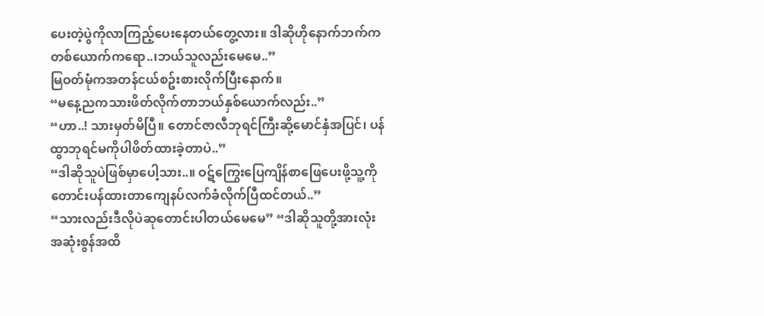ပေးတဲ့ပွဲကိုလာကြည့်ပေးနေတယ်တွေ့လား။ ဒါဆိုဟိုနောက်ဘက်ကတစ်ယောက်ကရော..၊ဘယ်သူလည်းမေမေ..”
မြဝတ်မုံကအတန်ငယ်စဥ်းစားလိုက်ပြီးနောက်။
“မနေ့ညကသားဖိတ်လိုက်တာဘယ်နှစ်ယောက်လည်း..”
“ဟာ..! သားမှတ်မိပြီ။ တောင်ဇာလီဘုရင်ကြီးဆို့မောင်နှံအပြင်၊ ပန်ထွာဘုရင်မကိုပါဖိတ်ထားခဲ့တာပဲ..”
“ဒါဆိုသူပဲဖြစ်မှာပေါ့သား..။ ဝဋ်ကြွေးပြေကျိန်စာဖြေပေးဖို့သူ့ကိုတောင်းပန်ထားတာကျေနပ်လက်ခံလိုက်ပြီထင်တယ်..”
“သားလည်းဒီလိုပဲဆုတောင်းပါတယ်မေမေ” “ဒါဆိုသူတို့အားလုံးအဆုံးစွန်အထိ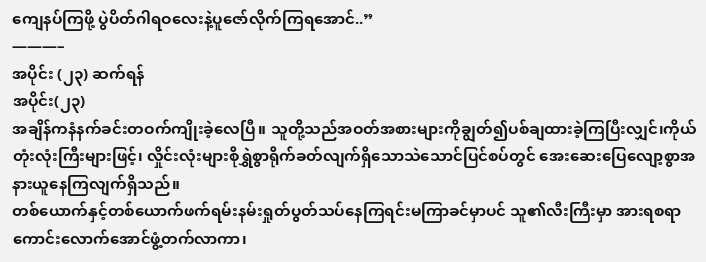ကျေနပ်ကြဖို့ ပွဲပိတ်ဂါရဝလေးနဲ့ပူဇော်လိုက်ကြရအောင်..”
———–
အပိုင်း (၂၃) ဆက်ရန်
အပိုင်း(၂၃)
အချိန်ကနံနက်ခင်းတဝက်ကျိုးခဲ့လေပြီ။ သူတို့သည်အဝတ်အစားများကိုချွတ်၍ပစ်ချထားခဲ့ကြပြီးလျှင်၊ကိုယ်တုံးလုံးကြီးများဖြင့်၊ လှိုင်းလုံးများစိုရွှဲစွာရိုက်ခတ်လျက်ရှိသောသဲသောင်ပြင်စပ်တွင် အေးဆေးပြေလျော့စွာအနားယူနေကြလျက်ရှိသည်။
တစ်ယောက်နှင့်တစ်ယောက်ဖက်ရမ်းနမ်းရှုတ်ပွတ်သပ်နေကြရင်းမကြာခင်မှာပင် သူ၏လီးကြီးမှာ အားရစရာကောင်းလောက်အောင်ဖွံ့တက်လာကာ၊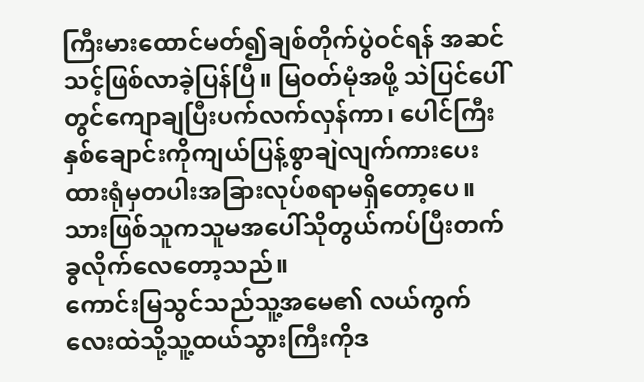ကြီးမားထောင်မတ်၍ချစ်တိုက်ပွဲဝင်ရန် အဆင်သင့်ဖြစ်လာခဲ့ပြန်ပြီ။ မြဝတ်မုံအဖို့ သဲပြင်ပေါ်တွင်ကျောချပြီးပက်လက်လှန်ကာ၊ ပေါင်ကြီးနှစ်ချောင်းကိုကျယ်ပြန့်စွာချဲလျက်ကားပေးထားရုံမှတပါးအခြားလုပ်စရာမရှိတော့ပေ။ သားဖြစ်သူကသူမအပေါ်သိုတွယ်ကပ်ပြီးတက်ခွလိုက်လေတော့သည်။
ကောင်းမြသွင်သည်သူ့အမေ၏ လယ်ကွက်လေးထဲသို့သူ့ထယ်သွားကြီးကိုဒ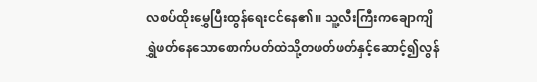လစပ်ထိုးမွှေပြီးထွန်ရေးငင်နေ၏။ သူ့လီးကြီးကချောကျိရွှဲဖတ်နေသောစောက်ပတ်ထဲသို့တဖတ်ဖတ်နှင့်ဆောင့်၍လွန်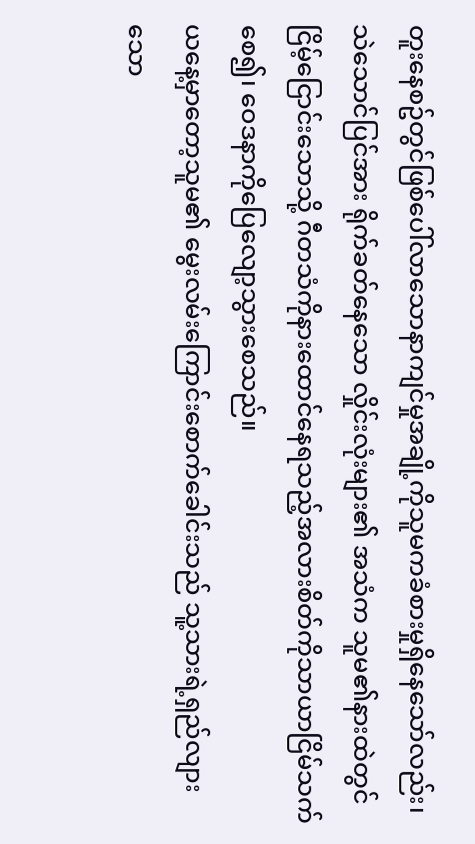တူးနေစဥ်တွင်ဖြစ်ပေါ်လာသောနာကျင်မှုအချို့ကိုသူမကခံစားမှုရှိနေသော်လည်း၊ သဲသောင်ပြင်အား ရိုက်ခတ်နေသော လှိုင်းလုံးများ၏ အသံက သူမ၏နားထဲတွင်ငြိမ့်ငြောင်းသောသို့ ဂီတသံကိုနားထောင်နေရသည့်အလားစိတ်ကိုသာယာငြိမ်သက်စေ၍၊ ဝေဒနာကိုပြေလျော့သွားစေသည်။
ယနေ့မှာတော့သူမ၏ မွေးလမ်းကြောင်းစောက်ခေါင်းသည် သူ့သားရဲ့ရှည်လျားသော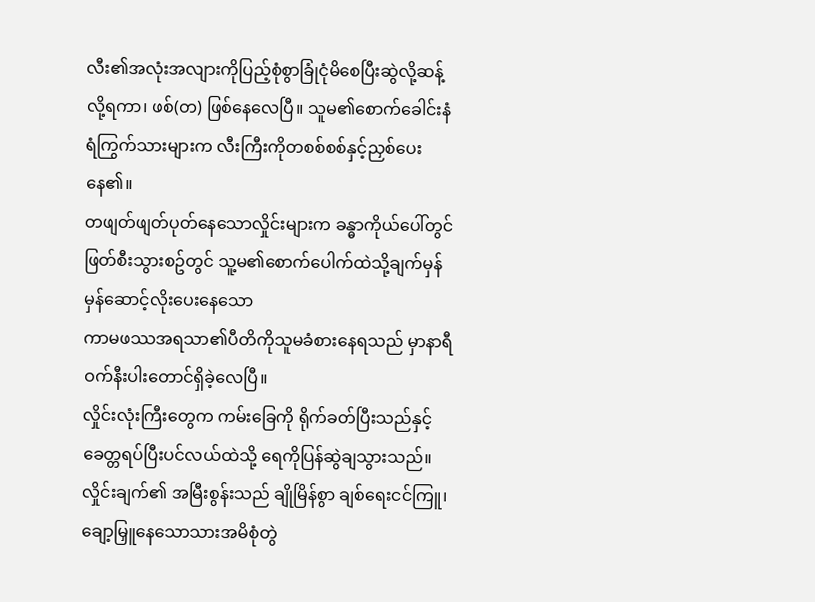လီး၏အလုံးအလျားကိုပြည့်စုံစွာခြုံငုံမိစေပြီးဆွဲလို့ဆန့်လို့ရကာ၊ ဖစ်(တ) ဖြစ်နေလေပြီ။ သူမ၏စောက်ခေါင်းနံရံကြွက်သားများက လီးကြီးကိုတစစ်စစ်နှင့်ညှစ်ပေးနေ၏။
တဖျတ်ဖျတ်ပုတ်နေသောလှိုင်းများက ခန္ဓာကိုယ်ပေါ်တွင်ဖြတ်စီးသွားစဥ်တွင် သူ့မ၏စောက်ပေါက်ထဲသို့ချက်မှန်မှန်ဆောင့်လိုးပေးနေသော
ကာမဖဿအရသာ၏ပီတိကိုသူမခံစားနေရသည် မှာနာရီဝက်နီးပါးတောင်ရှိခဲ့လေပြီ။
လှိုင်းလုံးကြီးတွေက ကမ်းခြေကို ရိုက်ခတ်ပြီးသည်နှင့် ခေတ္တရပ်ပြီးပင်လယ်ထဲသို့ ရေကိုပြန်ဆွဲချသွားသည်။ လှိုင်းချက်၏ အမြီးစွန်းသည် ချိုမြိန်စွာ ချစ်ရေးငင်ကြူ၊ ချော့မြှူနေသောသားအမိစုံတွဲ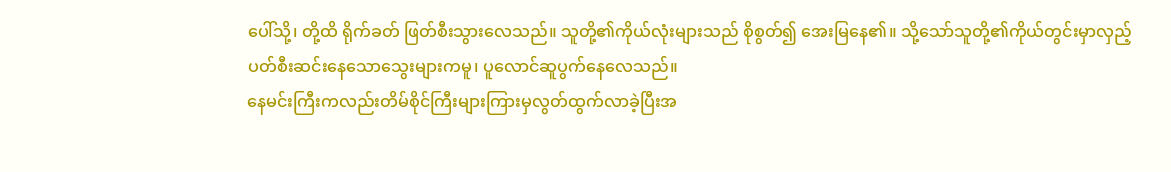ပေါ်သို့၊ တို့ထိ ရိုက်ခတ် ဖြတ်စီးသွားလေသည်။ သူတို့၏ကိုယ်လုံးများသည် စိုစွတ်၍ အေးမြနေ၏။ သို့သော်သူတို့၏ကိုယ်တွင်းမှာလှည့်ပတ်စီးဆင်းနေသောသွေးများကမူ၊ ပူလောင်ဆူပွက်နေလေသည်။
နေမင်းကြီးကလည်းတိမ်စိုင်ကြီးများကြားမှလွတ်ထွက်လာခဲ့ပြီးအ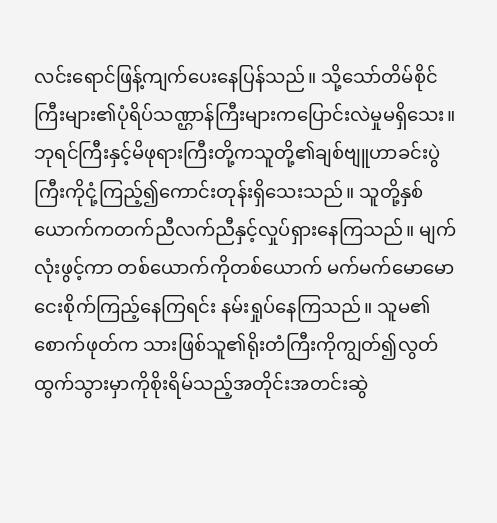လင်းရောင်ဖြန့်ကျက်ပေးနေပြန်သည်။ သို့သော်တိမ်စိုင်ကြီးများ၏ပုံရိပ်သဏ္ဌာန်ကြီးများကပြောင်းလဲမှုမရှိသေး။ ဘုရင်ကြီးနှင့်မိဖုရားကြီးတို့ကသူတို့၏ချစ်ဗျူဟာခင်းပွဲကြီးကိုငုံ့ကြည့်၍ကောင်းတုန်းရှိသေးသည်။ သူတို့နှစ်ယောက်ကတက်ညီလက်ညီနှင့်လှုပ်ရှားနေကြသည်။ မျက်လုံးဖွင့်ကာ တစ်ယောက်ကိုတစ်ယောက် မက်မက်မောမော ငေးစိုက်ကြည့်နေကြရင်း နမ်းရှုပ်နေကြသည်။ သူမ၏စောက်ဖုတ်က သားဖြစ်သူ၏ရိုးတံကြီးကိုကျွတ်၍လွတ်ထွက်သွားမှာကိုစိုးရိမ်သည့်အတိုင်းအတင်းဆွဲ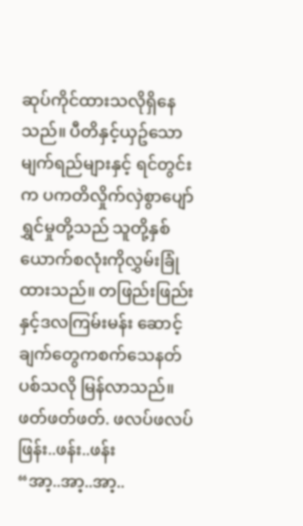ဆုပ်ကိုင်ထားသလိုရှိနေသည်။ ပီတိနှင့်ယှဥ်သောမျက်ရည်များနှင့် ရင်တွင်းက ပကတိလှိုက်လှဲစွာပျော်ရွှင်မှုတို့သည် သူတို့နှစ်ယောက်စလုံးကိုလွှမ်းခြုံထားသည်။ တဖြည်းဖြည်းနှင့်ဒလကြမ်းမန်း ဆောင့်ချက်တွေကစက်သေနတ်ပစ်သလို မြန်လာသည်။
ဖတ်ဖတ်ဖတ်. ဖလပ်ဖလပ် ဖြန်း..ဖန်း..ဖန်း
“အာ့..အာ့..အာ့..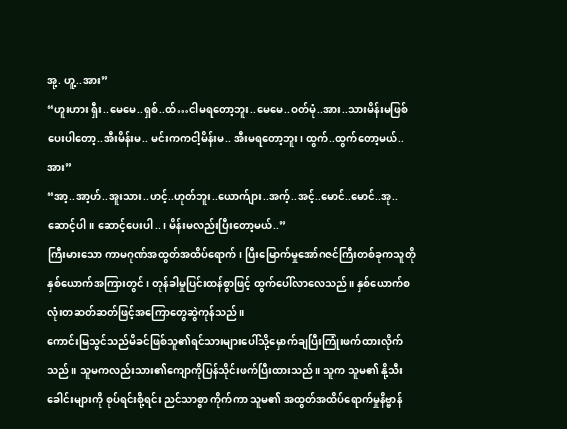အု့. ဟူ့..အား”
“ဟူးဟား ရှီး..မေမေ..ရှစ်..ထ်…ငါမရတော့ဘူး..မေမေ..ဝတ်မုံ..အား..သားမိန်းမဖြစ်ပေးပါတော့..အီးမိန်းမ.. မင်းကကငါ့မိန်းမ.. အီးမရတော့ဘူး၊ ထွက်..ထွက်တော့မယ်..အား”
“အာ့..အာ့ဟ်..အူးသား..ဟင့်..ဟုတ်ဘူး..ယောက်ျား..အက့်..အင့်..မောင်..မောင်..အု..ဆောင့်ပါ။ ဆောင့်ပေးပါ..၊ မိန်းမလည်းပြီးတော့မယ်..”
ကြီးမားသော ကာမဂုဏ်အထွတ်အထိပ်ရောက်၊ ပြီးမြောက်မှုအော်ဂဇင်ကြီးတစ်ခုကသူတိုနှစ်ယောက်အကြားတွင်၊ တုန်ခါမှုပြင်းထန်စွာဖြင့် ထွက်ပေါ်လာလေသည်။ နှစ်ယောက်စလုံးတဆတ်ဆတ်ဖြင့်အကြောတွေဆွဲကုန်သည်။
ကောင်းမြသွင်သည်မိခင်ဖြစ်သူ၏ရင်သားများပေါ်သို့မှောက်ချပြီးကြုံးဖက်ထားလိုက်သည်။ သူမကလည်းသား၏ကျောကိုပြန်သိုင်းဖက်ပြီးထားသည်။ သူက သူမ၏ နို့သီးခေါင်းများကို စုပ်ရင်းစို့ရင်း ညင်သာစွာ ကိုက်ကာ သူမ၏ အထွတ်အထိပ်ရောက်မှုနိဗ္ဗာန်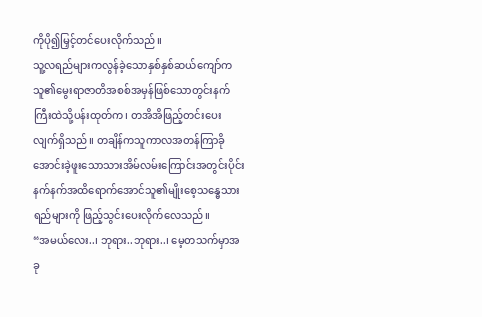ကိုပို၍မြှင့်တင်ပေးလိုက်သည်။
သူ့လရည်များကလွန်ခဲ့သောနှစ်နှစ်ဆယ်ကျော်ကသူ၏မွေးရာဇာတိအစစ်အမှန်ဖြစ်သောတွင်းနက်ကြီးထဲသို့ပန်းထုတ်က၊ တအိအိဖြည့်တင်းပေးလျက်ရှိသည်။ တချိန်ကသူကာလအတန်ကြာခိုအောင်းခဲ့ဖူးသောသားအိမ်လမ်းကြောင်းအတွင်းပိုင်းနက်နက်အထိရောက်အောင်သူ၏မျိုးစေ့သန္ဓေသားရည်များကို ဖြည့်သွင်းပေးလိုက်လေသည်။
“အမယ်လေး..၊ ဘုရား..ဘုရား..၊ မေ့တသက်မှာအခု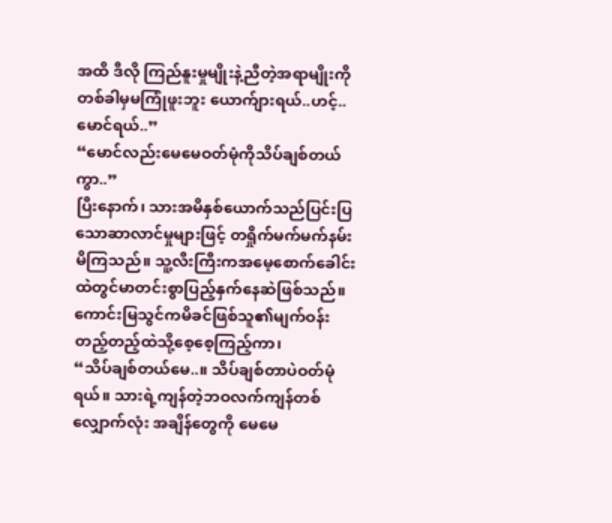အထိ ဒီလို ကြည်နူးမှုမျိုးနဲ့ညီတဲ့အရာမျိုးကို တစ်ခါမှမကြုံဖူးဘူး ယောက်ျားရယ်..ဟင့်..မောင်ရယ်..”
“မောင်လည်းမေမေဝတ်မုံကိုသိပ်ချစ်တယ်ကွာ..”
ပြီးနောက်၊ သားအမိနှစ်ယောက်သည်ပြင်းပြသောဆာလာင်မှုများဖြင့် တရှိုက်မက်မက်နမ်းမိကြသည်။ သူ့လီးကြီးကအမေ့စောက်ခေါင်းထဲတွင်မာတင်းစွာပြည့်နှက်နေဆဲဖြစ်သည်။ ကောင်းမြသွင်ကမိခင်ဖြစ်သူ၏မျက်ဝန်းတည့်တည့်ထဲသို့စေ့စေ့ကြည့်ကာ၊
“သိပ်ချစ်တယ်မေ..။ သိပ်ချစ်တာပဲဝတ်မုံရယ်။ သားရဲ့ကျန်တဲ့ဘဝလက်ကျန်တစ်လျှောက်လုံး အချိန်တွေကို မေမေ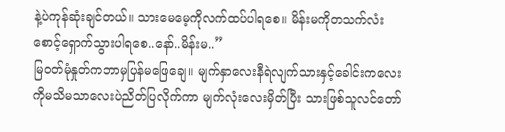နဲ့ပဲကုန်ဆုံးချင်တယ်။ သားမေမေ့ကိုလက်ထပ်ပါရစေ။ မိန်းမကိုတသက်လံးစောင့်ရှောက်သွားပါရစေ..နော်..မိန်းမ..”
မြဝတ်မုံနှုတ်ကဘာမှပြန်မဖြေချေ။ မျက်နှာလေးနီရဲလျက်သားနှင့်ခေါင်းကလေးကိုမသိမသာလေးပဲညိတ်ပြလိုက်ကာ မျက်လုံးလေးမှိတ်ပြီး သားဖြစ်သူလင်တော်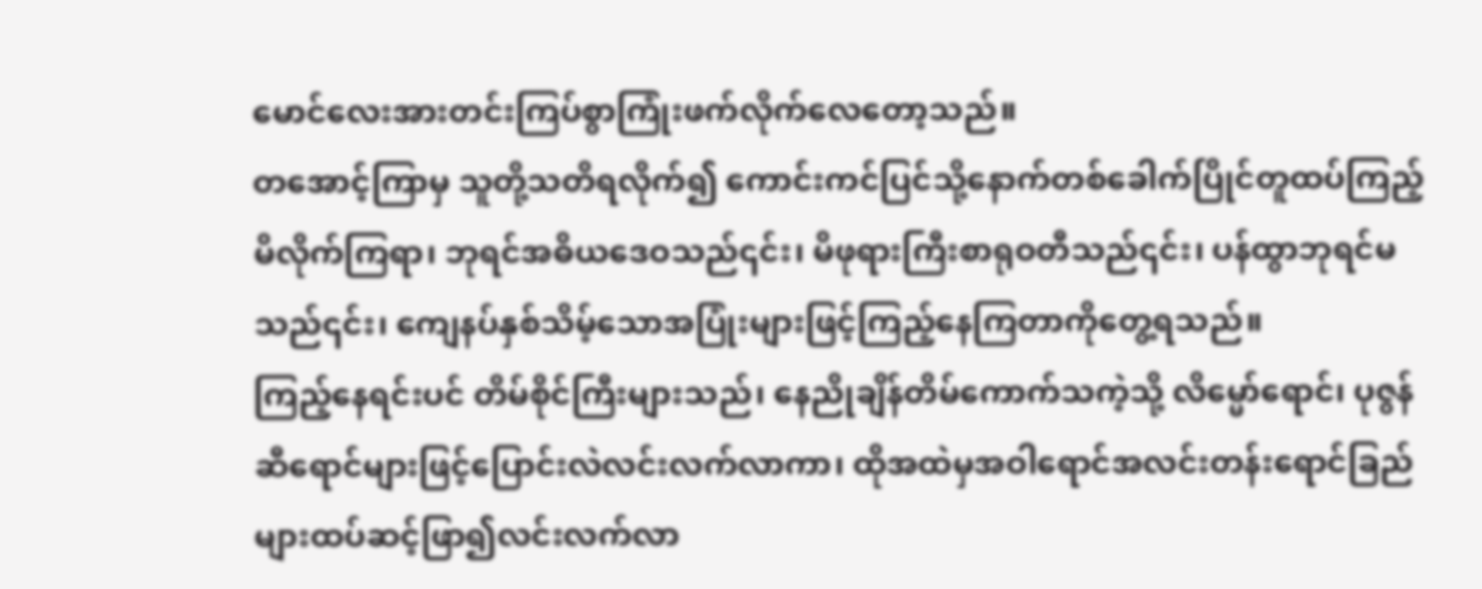မောင်လေးအားတင်းကြပ်စွာကြုံးဖက်လိုက်လေတော့သည်။
တအောင့်ကြာမှ သူတို့သတိရလိုက်၍ ကောင်းကင်ပြင်သို့နောက်တစ်ခေါက်ပြိုင်တူထပ်ကြည့်မိလိုက်ကြရာ၊ ဘုရင်အဓိယဒေဝသည်၎င်း၊ မိဖုရားကြီးစာရုဝတီသည်၎င်း၊ ပန်ထွာဘုရင်မသည်၎င်း၊ ကျေနပ်နှစ်သိမ့်သောအပြုံးများဖြင့်ကြည့်နေကြတာကိုတွေ့ရသည်။
ကြည့်နေရင်းပင် တိမ်စိုင်ကြီးများသည်၊ နေညိုချိန်တိမ်ကောက်သကဲ့သို့ လိမ္မော်ရောင်၊ ပုဇွန်ဆီရောင်များဖြင့်ပြောင်းလဲလင်းလက်လာကာ၊ ထိုအထဲမှအဝါရောင်အလင်းတန်းရောင်ခြည်များထပ်ဆင့်ဖြာ၍လင်းလက်လာ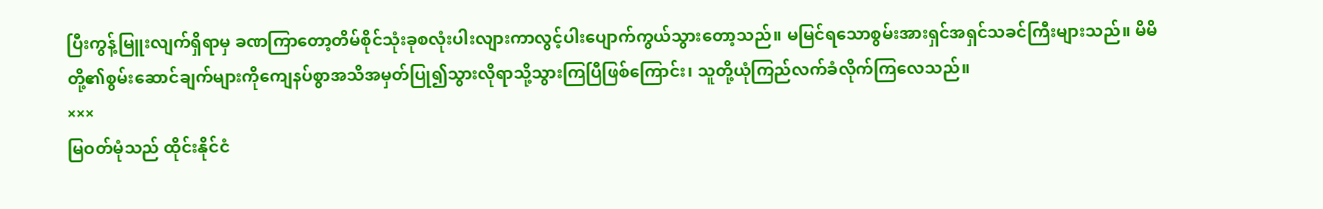ပြီးကွန့်မြူးလျက်ရှိရာမှ ခဏကြာတော့တိမ်စိုင်သုံးခုစလုံးပါးလျားကာလွင့်ပါးပျောက်ကွယ်သွားတော့သည်။ မမြင်ရသောစွမ်းအားရှင်အရှင်သခင်ကြီးများသည်။ မိမိတို့၏စွမ်းဆောင်ချက်များကိုကျေနပ်စွာအသိအမှတ်ပြု၍သွားလိုရာသို့သွားကြပြီဖြစ်ကြောင်း၊ သူတို့ယုံကြည်လက်ခံလိုက်ကြလေသည်။
×××
မြဝတ်မုံသည် ထိုင်းနိုင်ငံ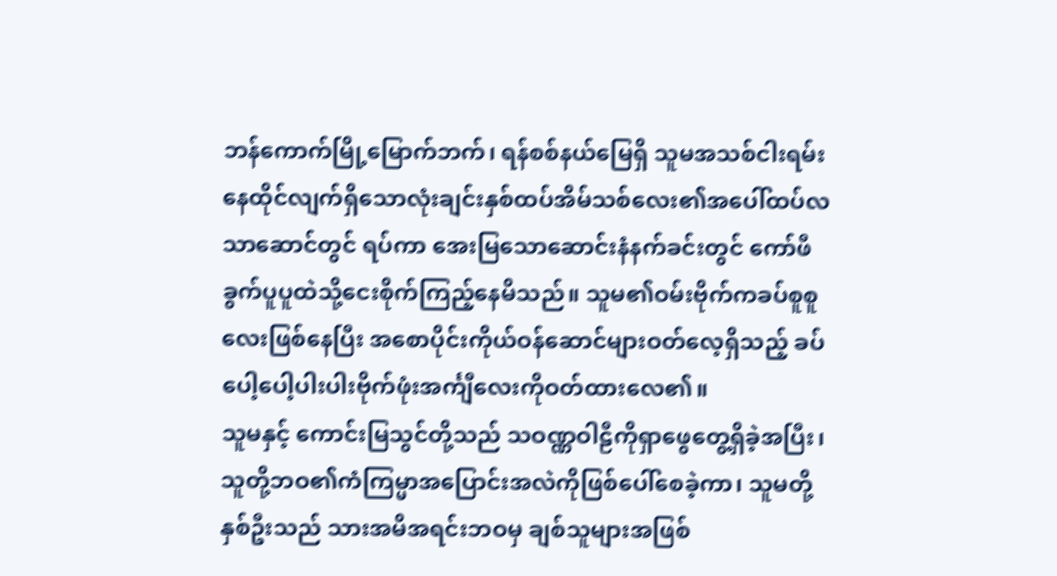ဘန်ကောက်မြို့မြောက်ဘက်၊ ရန်စစ်နယ်မြေရှိ သူမအသစ်ငါးရမ်းနေထိုင်လျက်ရှိသောလုံးချင်းနှစ်ထပ်အိမ်သစ်လေး၏အပေါ်ထပ်လသာဆောင်တွင် ရပ်ကာ အေးမြသောဆောင်းနံနက်ခင်းတွင် ကော်ဖီခွက်ပူပူထဲသို့ငေးစိုက်ကြည့်နေမိသည်။ သူမ၏ဝမ်းဗိုက်ကခပ်စူစူလေးဖြစ်နေပြီး အစောပိုင်းကိုယ်ဝန်ဆောင်များဝတ်လေ့ရှိသည့် ခပ်ပေါ့ပေါ့ပါးပါးဗိုက်ဖုံးအင်္ကျီလေးကိုဝတ်ထားလေ၏။
သူမနှင့် ကောင်းမြသွင်တို့သည် သဝဏ္ဏဝါဠီကိုရှာဖွေတွေ့ရှိခဲ့အပြီး၊ သူတို့ဘဝ၏ကံကြမ္မာအပြောင်းအလဲကိုဖြစ်ပေါ်စေခဲ့ကာ၊ သူမတို့နှစ်ဦးသည် သားအမိအရင်းဘဝမှ ချစ်သူများအဖြစ်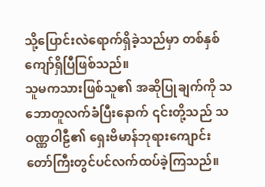သို့ပြောင်းလဲရောက်ရှိခဲ့သည်မှာ တစ်နှစ်ကျော်ရှိပြီဖြစ်သည်။
သူမကသားဖြစ်သူ၏ အဆိုပြုချက်ကို သဘောတူလက်ခံပြီးနောက် ၎င်းတို့သည် သဝဏ္ဏဝါဠီ၏ ရှေးဗိမာန်ဘုရားကျောင်းတော်ကြီးတွင်ပင်လက်ထပ်ခဲ့ကြသည်။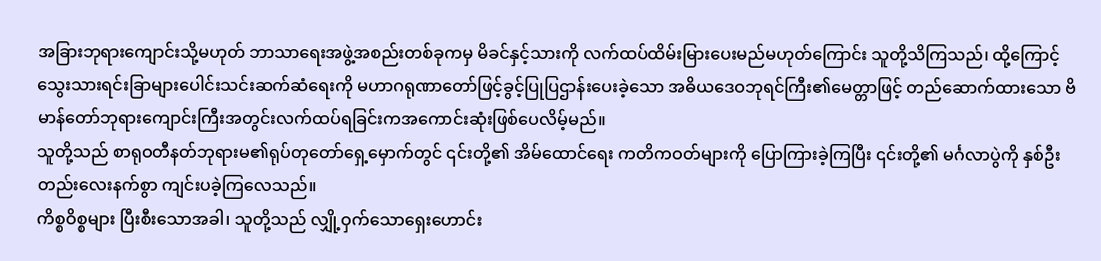အခြားဘုရားကျောင်းသို့မဟုတ် ဘာသာရေးအဖွဲ့အစည်းတစ်ခုကမှ မိခင်နှင့်သားကို လက်ထပ်ထိမ်းမြားပေးမည်မဟုတ်ကြောင်း သူတို့သိကြသည်၊ ထို့ကြောင့် သွေးသားရင်းခြာများပေါင်းသင်းဆက်ဆံရေးကို မဟာဂရုဏာတော်ဖြင့်ခွင့်ပြုပြဌာန်းပေးခဲ့သော အဓိယဒေဝဘုရင်ကြီး၏မေတ္တာဖြင့် တည်ဆောက်ထားသော ဗိမာန်တော်ဘုရားကျောင်းကြီးအတွင်းလက်ထပ်ရခြင်းကအကောင်းဆုံးဖြစ်ပေလိမ့်မည်။
သူတို့သည် စာရုဝတီနတ်ဘုရားမ၏ရုပ်တုတော်ရှေ့မှောက်တွင် ၎င်းတို့၏ အိမ်ထောင်ရေး ကတိကဝတ်များကို ပြောကြားခဲ့ကြပြီး ၎င်းတို့၏ မင်္ဂလာပွဲကို နှစ်ဦးတည်းလေးနက်စွာ ကျင်းပခဲ့ကြလေသည်။
ကိစ္စဝိစ္စများ ပြီးစီးသောအခါ၊ သူတို့သည် လျှို့ဝှက်သောရှေးဟောင်း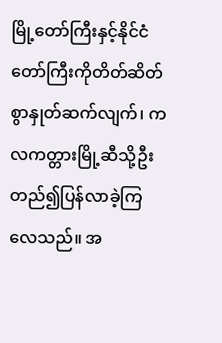မြို့တော်ကြီးနှင့်နိုင်ငံတော်ကြီးကိုတိတ်ဆိတ်စွာနှုတ်ဆက်လျက်၊ ကလကတ္တားမြို့ဆီသို့ဦးတည်၍ပြန်လာခဲ့ကြလေသည်။ အ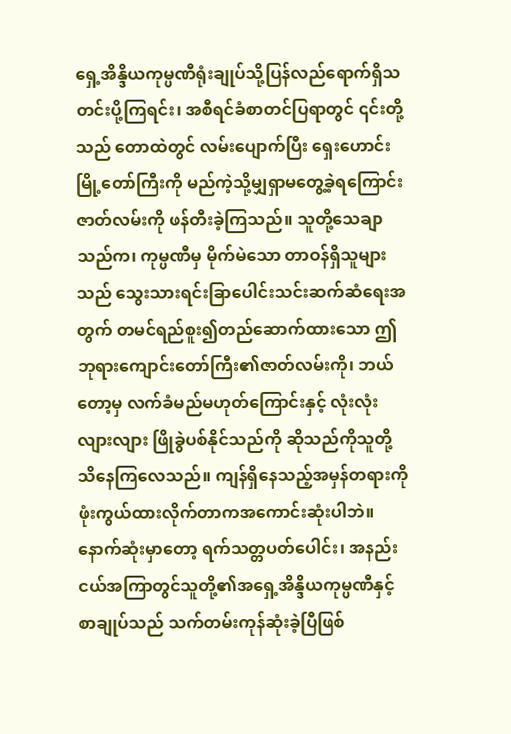ရှေ့အိန္ဒိယကုမ္ပဏီရုံးချုပ်သို့ပြန်လည်ရောက်ရှိသတင်းပို့ကြရင်း၊ အစီရင်ခံစာတင်ပြရာတွင် ၎င်းတို့သည် တောထဲတွင် လမ်းပျောက်ပြီး ရှေးဟောင်းမြို့တော်ကြီးကို မည်ကဲ့သို့မျှရှာမတွေ့ခဲ့ရကြောင်းဇာတ်လမ်းကို ဖန်တီးခဲ့ကြသည်။ သူတို့သေချာသည်က၊ ကုမ္ပဏီမှ မိုက်မဲသော တာဝန်ရှိသူများသည် သွေးသားရင်းခြာပေါင်းသင်းဆက်ဆံရေးအတွက် တမင်ရည်စူး၍တည်ဆောက်ထားသော ဤဘုရားကျောင်းတော်ကြီး၏ဇာတ်လမ်းကို၊ ဘယ်တော့မှ လက်ခံမည်မဟုတ်ကြောင်းနှင့် လုံးလုံးလျားလျား ဖြိုခွဲပစ်နိုင်သည်ကို ဆိုသည်ကိုသူတို့သိနေကြလေသည်။ ကျန်ရှိနေသည့်အမှန်တရားကိုဖုံးကွယ်ထားလိုက်တာကအကောင်းဆုံးပါဘဲ။
နောက်ဆုံးမှာတော့ ရက်သတ္တပတ်ပေါင်း၊ အနည်းငယ်အကြာတွင်သူတို့၏အရှေ့အိန္ဒိယကုမ္ပဏီနှင့်စာချုပ်သည် သက်တမ်းကုန်ဆုံးခဲ့ပြီဖြစ်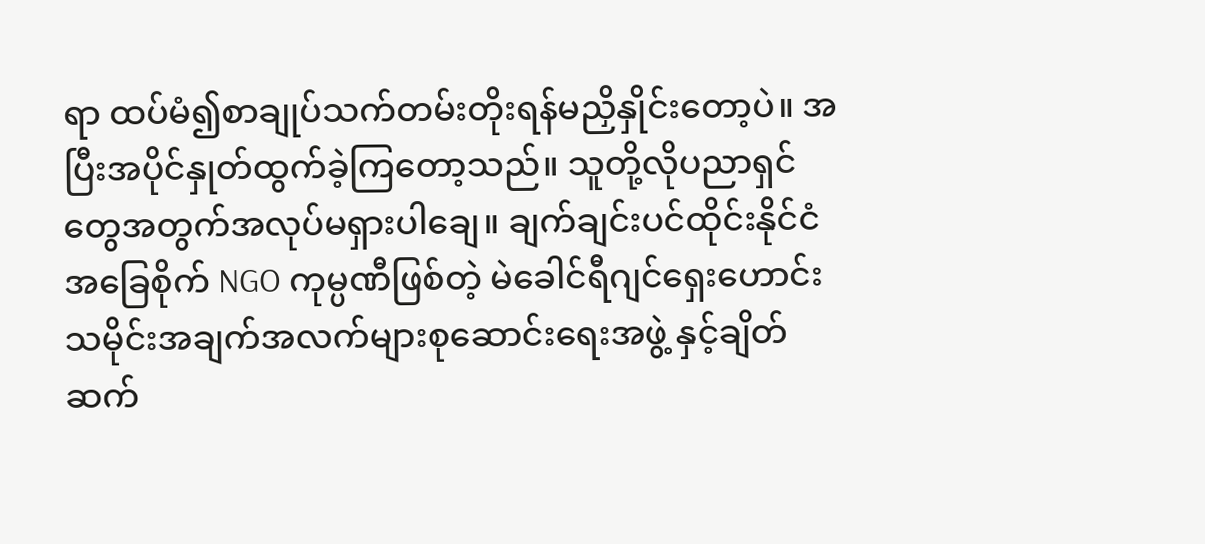ရာ ထပ်မံ၍စာချုပ်သက်တမ်းတိုးရန်မညှိနှိုင်းတော့ပဲ။ အပြီးအပိုင်နှုတ်ထွက်ခဲ့ကြတော့သည်။ သူတို့လိုပညာရှင်တွေအတွက်အလုပ်မရှားပါချေ။ ချက်ချင်းပင်ထိုင်းနိုင်ငံအခြေစိုက် NGO ကုမ္ပဏီဖြစ်တဲ့ မဲခေါင်ရီဂျင်ရှေးဟောင်းသမိုင်းအချက်အလက်များစုဆောင်းရေးအဖွဲ့ နှင့်ချိတ်ဆက်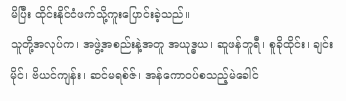မိပြီး ထိုင်းနိုင်ငံဖက်သို့ကူးပြောင်းခဲ့သည်။
သူတို့အလုပ်က၊ အဖွဲ့အစည်းနဲ့အတူ အယုဒ္ဓယ၊ ဆူဖန်ဘူရီ၊ စူခိုထိုင်း၊ ချင်းမိုင်၊ ဗိယင်ကျန်း၊ ဆင်မရစ်ဇ်၊ အန်ကောဝပ်စသည့်မဲခေါင်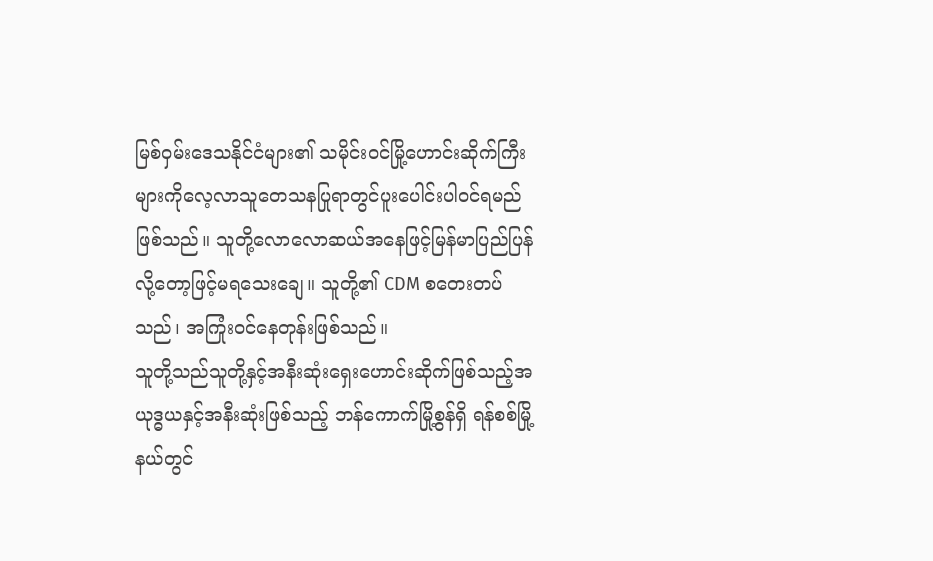မြစ်ဝှမ်းဒေသနိုင်ငံများ၏ သမိုင်းဝင်မြို့ဟောင်းဆိုက်ကြီးများကိုလေ့လာသူတေသနပြုရာတွင်ပူးပေါင်းပါဝင်ရမည်ဖြစ်သည်။ သူတို့လောလောဆယ်အနေဖြင့်မြန်မာပြည်ပြန်လို့တော့ဖြင့်မရသေးချေ။ သူတို့၏ CDM စတေးတပ်သည်၊ အကြုံးဝင်နေတုန်းဖြစ်သည်။
သူတို့သည်သူတို့နှင့်အနီးဆုံးရှေးဟောင်းဆိုက်ဖြစ်သည့်အယုဒ္ဓယနှင့်အနီးဆုံးဖြစ်သည့် ဘန်ကောက်မြို့စွန်ရှိ ရန်စစ်မြို့နယ်တွင်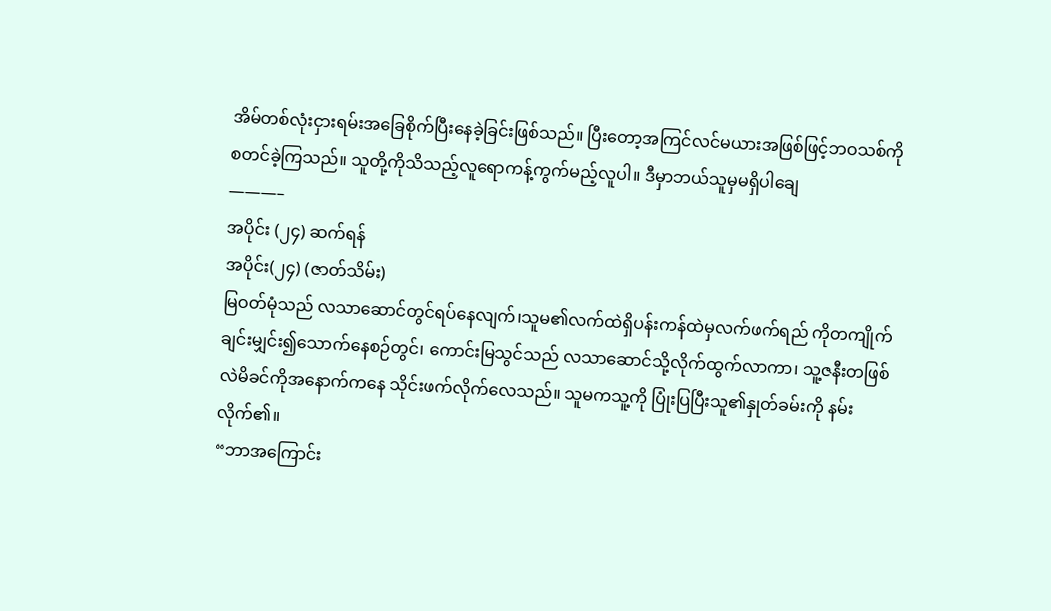အိမ်တစ်လုံးငှားရမ်းအခြေစိုက်ပြီးနေခဲ့ခြင်းဖြစ်သည်။ ပြီးတော့အကြင်လင်မယားအဖြစ်ဖြင့်ဘဝသစ်ကို စတင်ခဲ့ကြသည်။ သူတို့ကိုသိသည့်လူရောကန့်ကွက်မည့်လူပါ။ ဒီမှာဘယ်သူမှမရှိပါချေ
———–
အပိုင်း (၂၄) ဆက်ရန်
အပိုင်း(၂၄) (ဇာတ်သိမ်း)
မြဝတ်မုံသည် လသာဆောင်တွင်ရပ်နေလျက်၊သူမ၏လက်ထဲရှိပန်းကန်ထဲမှလက်ဖက်ရည် ကိုတကျိုက်ချင်းမျှင်း၍သောက်နေစဉ်တွင်၊ ကောင်းမြသွင်သည် လသာဆောင်သို့လိုက်ထွက်လာကာ၊ သူ့ဇနီးတဖြစ်လဲမိခင်ကိုအနောက်ကနေ သိုင်းဖက်လိုက်လေသည်။ သူမကသူ့ကို ပြုံးပြပြီးသူ၏နှုတ်ခမ်းကို နမ်းလိုက်၏။
“ဘာအကြောင်း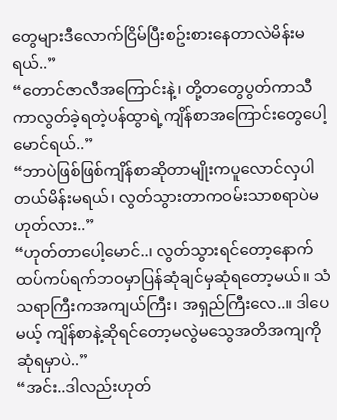တွေများဒီလောက်ငြိမ်ပြီးစဥ်းစားနေတာလဲမိန်းမရယ်..”
“တောင်ဇာလီအကြောင်းနဲ့၊ တို့တတွေပွတ်ကာသီကာလွတ်ခဲ့ရတဲ့ပန်ထွာရဲ့ကျိန်စာအကြောင်းတွေပေါ့မောင်ရယ်..”
“ဘာပဲဖြစ်ဖြစ်ကျိန်စာဆိုတာမျိုးကပူလောင်လှပါတယ်မိန်းမရယ်၊ လွတ်သွားတာကဝမ်းသာစရာပဲမဟုတ်လား..”
“ဟုတ်တာပေါ့မောင်..၊ လွတ်သွားရင်တော့နောက်ထပ်ကပ်ရက်ဘဝမှာပြန်ဆုံချင်မှဆုံရတော့မယ်။ သံသရာကြီးကအကျယ်ကြီး၊ အရှည်ကြီးလေ..။ ဒါပေမယ့် ကျိန်စာနဲ့ဆိုရင်တော့မလွဲမသွေအတိအကျကိုဆုံရမှာပဲ..”
“အင်း..ဒါလည်းဟုတ်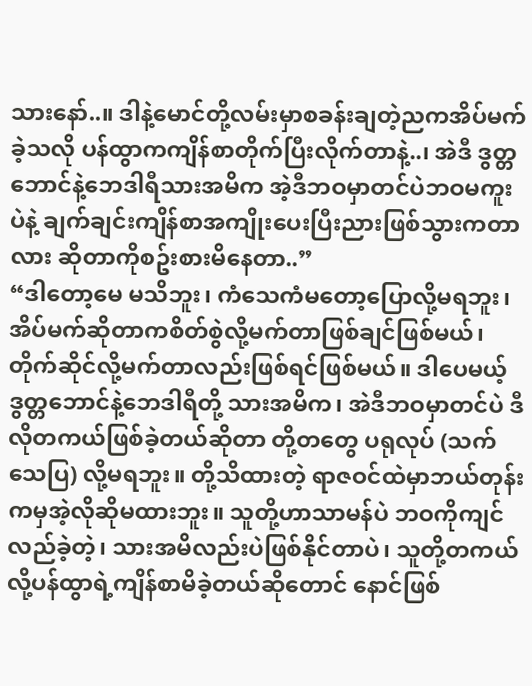သားနော်..။ ဒါနဲ့မောင်တို့လမ်းမှာစခန်းချတဲ့ညကအိပ်မက်ခဲ့သလို ပန်ထွာကကျိန်စာတိုက်ပြီးလိုက်တာနဲ့..၊ အဲဒီ ဒွတ္တဘောင်နဲ့ဘေဒါရီသားအမိက အဲ့ဒီဘဝမှာတင်ပဲဘဝမကူးပဲနဲ့ ချက်ချင်းကျိန်စာအကျိုးပေးပြီးညားဖြစ်သွားကတာလား ဆိုတာကိုစဥ်းစားမိနေတာ..”
“ဒါတော့မေ မသိဘူး၊ ကံသေကံမတော့ပြောလို့မရဘူး၊အိပ်မက်ဆိုတာကစိတ်စွဲလို့မက်တာဖြစ်ချင်ဖြစ်မယ်၊ တိုက်ဆိုင်လို့မက်တာလည်းဖြစ်ရင်ဖြစ်မယ်။ ဒါပေမယ့် ဒွတ္တဘောင်နဲ့ဘေဒါရီတို့ သားအမိက၊ အဲဒီဘဝမှာတင်ပဲ ဒီလိုတကယ်ဖြစ်ခဲ့တယ်ဆိုတာ တို့တတွေ ပရုလုပ် (သက်သေပြ) လို့မရဘူး။ တို့သိထားတဲ့ ရာဇဝင်ထဲမှာဘယ်တုန်းကမှအဲ့လိုဆိုမထားဘူး။ သူတို့ဟာသာမန်ပဲ ဘဝကိုကျင်လည်ခဲ့တဲ့၊ သားအမိလည်းပဲဖြစ်နိုင်တာပဲ၊ သူတို့တကယ်လို့ပန်ထွာရဲ့ကျိန်စာမိခဲ့တယ်ဆိုတောင် နောင်ဖြစ်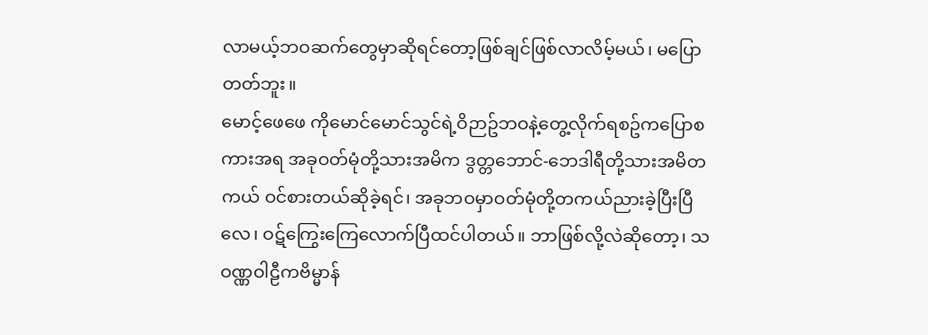လာမယ့်ဘဝဆက်တွေမှာဆိုရင်တော့ဖြစ်ချင်ဖြစ်လာလိမ့်မယ်၊ မပြောတတ်ဘူး။
မောင့်ဖေဖေ ကိုမောင်မောင်သွင်ရဲ့ဝိဉာဥ်ဘဝနဲ့တွေ့လိုက်ရစဥ်ကပြောစကားအရ အခုဝတ်မုံတို့သားအမိက ဒွတ္တဘောင်-ဘေဒါရီတို့သားအမိတကယ် ဝင်စားတယ်ဆိုခဲ့ရင်၊ အခုဘဝမှာဝတ်မုံတို့တကယ်ညားခဲ့ပြီးပြီလေ၊ ဝဋ်ကြွေးကြေလောက်ပြီထင်ပါတယ်။ ဘာဖြစ်လို့လဲဆိုတော့၊ သဝဏ္ဏဝါဠီကဗိမ္မာန်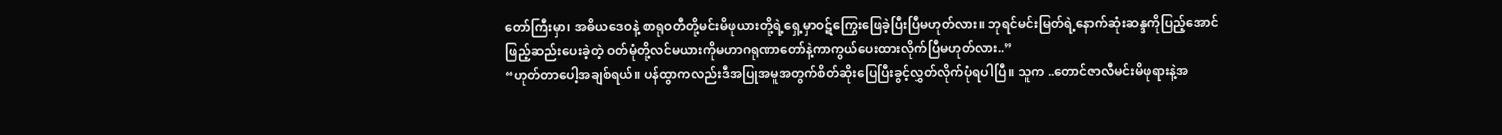တော်ကြီးမှာ၊ အဓိယဒေဝနဲ့ စာရုဝတီတို့မင်းမိဖုယားတို့ရဲ့ရှေ့မှာဝဋ်ကြွေးဖြေခဲ့ပြီးပြီမဟုတ်လား။ ဘုရင်မင်းမြတ်ရဲ့နောက်ဆုံးဆန္ဒကိုပြည့်အောင်ဖြည့်ဆည်းပေးခဲ့တဲ့ ဝတ်မုံတို့လင်မယားကိုမဟာဂရုဏာတော်နဲ့ကာကွယ်ပေးထားလိုက်ပြီမဟုတ်လား..”
“ဟုတ်တာပေါ့အချစ်ရယ်။ ပန်ထွာကလည်းဒီအပြုအမူအတွက်စိတ်ဆိုးပြေပြီးခွင့်လွှတ်လိုက်ပုံရပါပြီ။ သူက ..တောင်ဇာလီမင်းမိဖုရားနဲ့အ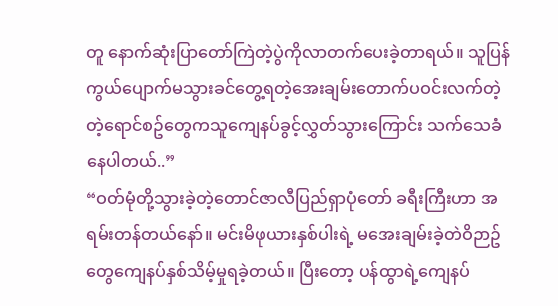တူ နောက်ဆုံးပြာတော်ကြဲတဲ့ပွဲကိုလာတက်ပေးခဲ့တာရယ်။ သူပြန်ကွယ်ပျောက်မသွားခင်တွေ့ရတဲ့အေးချမ်းတောက်ပဝင်းလက်တဲ့တဲ့ရောင်စဥ်တွေကသူကျေနပ်ခွင့်လွှတ်သွားကြောင်း သက်သေခံနေပါတယ်..”
“ဝတ်မုံတို့သွားခဲ့တဲ့တောင်ဇာလီပြည်ရှာပုံတော် ခရီးကြီးဟာ အရမ်းတန်တယ်နော်။ မင်းမိဖုယားနှစ်ပါးရဲ့ မအေးချမ်းခဲ့တဲဝိဉာဥ်တွေကျေနပ်နှစ်သိမ့်မှုရခဲ့တယ်။ ပြီးတော့ ပန်ထွာရဲ့ကျေနပ်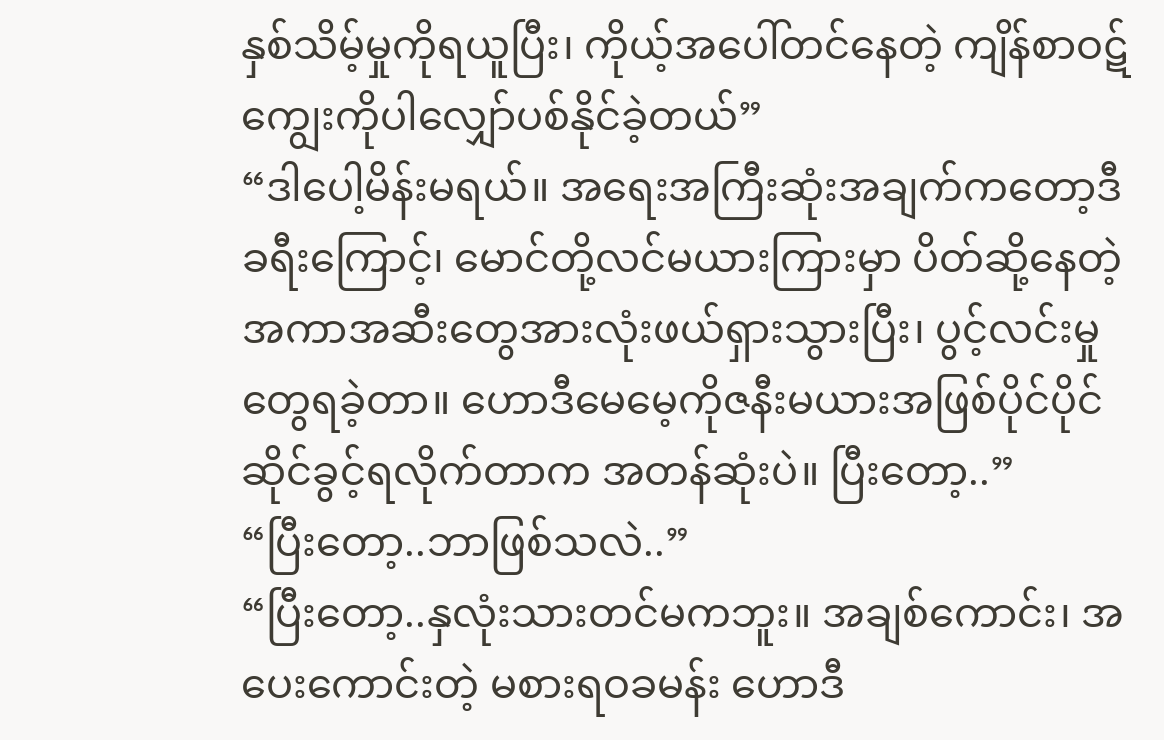နှစ်သိမ့်မှုကိုရယူပြီး၊ ကိုယ့်အပေါ်တင်နေတဲ့ ကျိန်စာဝဋ်ကျွေးကိုပါလျှော်ပစ်နိုင်ခဲ့တယ်”
“ဒါပေါ့မိန်းမရယ်။ အရေးအကြီးဆုံးအချက်ကတော့ဒီခရီးကြောင့်၊ မောင်တို့လင်မယားကြားမှာ ပိတ်ဆို့နေတဲ့အကာအဆီးတွေအားလုံးဖယ်ရှားသွားပြီး၊ ပွင့်လင်းမှုတွေရခဲ့တာ။ ဟောဒီမေမေ့ကိုဇနီးမယားအဖြစ်ပိုင်ပိုင်ဆိုင်ခွင့်ရလိုက်တာက အတန်ဆုံးပဲ။ ပြီးတော့..”
“ပြီးတော့..ဘာဖြစ်သလဲ..”
“ပြီးတော့..နှလုံးသားတင်မကဘူး။ အချစ်ကောင်း၊ အပေးကောင်းတဲ့ မစားရဝခမန်း ဟောဒီ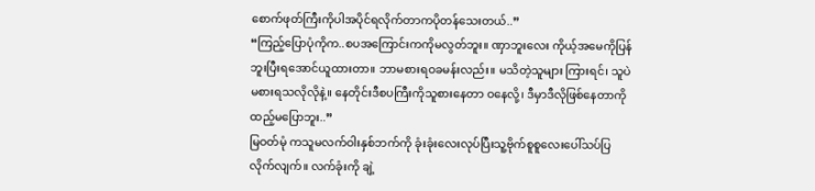စောက်ဖုတ်ကြီးကိုပါအပိုင်ရလိုက်တာကပိုတန်သေးတယ်..”
“ကြည့်ပြောပုံကိုက..စပအကြောင်းကကိုမလွတ်ဘူး။ ဏှာဘူးလေး ကိုယ့်အမေကိုပြန်ဘူးပြီးရအောင်ယူထားတာ။ ဘာမစားရဝခမန်းလည်း။ မသိတဲ့သူများ ကြားရင်၊ သူပဲမစားရသလိုလိုနဲ့။ နေတိုင်းဒီစပကြီးကိုသူစားနေတာ ဝနေလို့၊ ဒီမှာဒီလိုဖြစ်နေတာကိုထည့်မပြောဘူး..”
မြဝတ်မုံ ကသူမလက်ဝါးနှစ်ဘက်ကို ခုံးခုံးလေးလုပ်ပြီးသူ့ဗိုက်စူစူလေးပေါ်သပ်ပြလိုက်လျက်။ လက်ခုံးကို ချဲ့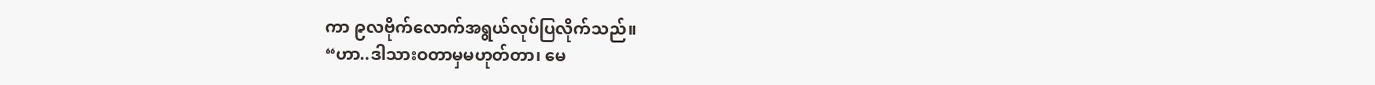ကာ ၉လဗိုက်လောက်အရွယ်လုပ်ပြလိုက်သည်။
“ဟာ..ဒါသားဝတာမှမဟုတ်တာ၊ မေ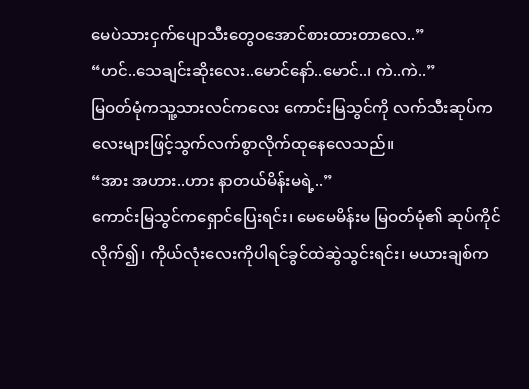မေပဲသားငှက်ပျောသီးတွေဝအောင်စားထားတာလေ..”
“ဟင်..သေချင်းဆိုးလေး..မောင်နော်..မောင်..၊ ကဲ..ကဲ..”
မြဝတ်မုံကသူ့သားလင်ကလေး ကောင်းမြသွင်ကို လက်သီးဆုပ်ကလေးများဖြင့်သွက်လက်စွာလိုက်ထုနေလေသည်။
“အား အဟား..ဟား နာတယ်မိန်းမရဲ့..”
ကောင်းမြသွင်ကရှောင်ပြေးရင်း၊ မေမေမိန်းမ မြဝတ်မုံ၏ ဆုပ်ကိုင်လိုက်၍၊ ကိုယ်လုံးလေးကိုပါရင်ခွင်ထဲဆွဲသွင်းရင်း၊ မယားချစ်က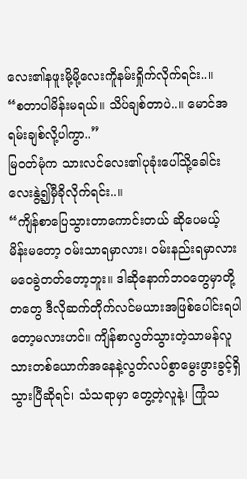လေး၏နဖူးမို့မို့လေးကိူနမ်းရှိုက်လိုက်ရင်း..။
“စတာပါမိန်းမရယ်။ သိပ်ချစ်တာပဲ..။ မောင်အရမ်းချစ်လို့ပါကွာ..”
မြဝတ်မုံက သားလင်လေး၏ပုခုံးပေါ်သို့ခေါင်းလေးနွဲ့၍မှီခိုလိုက်ရင်း..။
“ကျိန်စာပြေသွားတာကောင်းတယ် ဆိုပေမယ့် မိန်းမတော့ ဝမ်းသာရမှာလား၊ ဝမ်းနည်းရမှာလားမဝေခွဲတတ်တော့ဘူး။ ဒါဆိုနောက်ဘဝတွေမှာတို့တတွေ ဒီလိုဆက်တိုက်လင်မယားအဖြစ်ပေါင်းရပါတော့မလားဟင်။ ကျိန်စာလွတ်သွားတဲ့သာမန်လူသားတစ်ယောက်အနေနဲ့လွတ်လပ်စွာမွေးဖွားခွင့်ရှိသွားပြီဆိုရင်၊ သံသရာမှာ တွေ့တဲ့လူနဲ့၊ ကြုံသ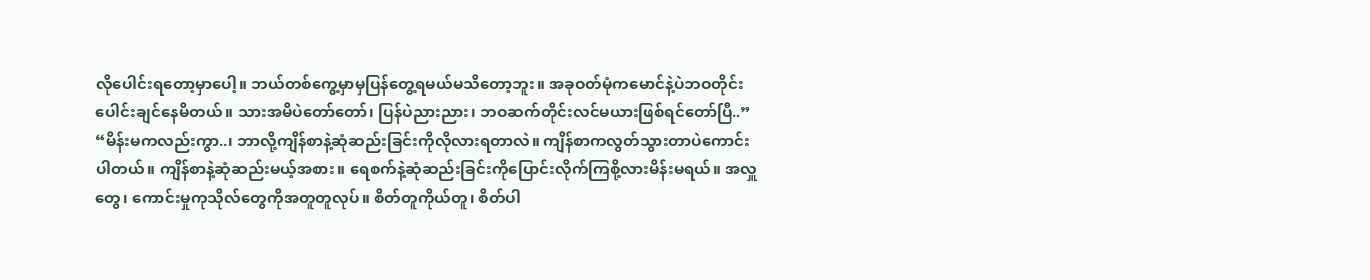လိုပေါင်းရတော့မှာပေါ့။ ဘယ်တစ်ကွေ့မှာမှပြန်တွေ့ရမယ်မသိတော့ဘူး။ အခုဝတ်မုံကမောင်နဲ့ပဲဘဝတိုင်းပေါင်းချင်နေမိတယ်။ သားအမိပဲတော်တော်၊ ပြန်ပဲညားညား၊ ဘဝဆက်တိုင်းလင်မယားဖြစ်ရင်တော်ပြီ..”
“မိန်းမကလည်းကွာ..၊ ဘာလို့ကျိန်စာနဲ့ဆုံဆည်းခြင်းကိုလိုလားရတာလဲ။ ကျိန်စာကလွတ်သွားတာပဲကောင်းပါတယ်။ ကျိန်စာနဲ့ဆုံဆည်းမယ့်အစား။ ရေစက်နဲ့ဆုံဆည်းခြင်းကိုပြောင်းလိုက်ကြစို့လားမိန်းမရယ်။ အလှူတွေ၊ ကောင်းမှုကုသိုလ်တွေကိုအတူတူလုပ်။ စိတ်တူကိုယ်တူ၊ စိတ်ပါ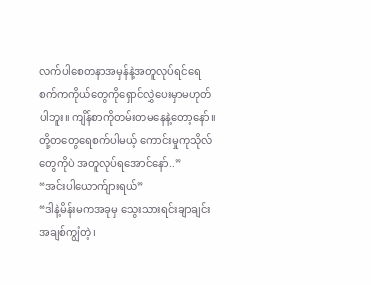လက်ပါစေတနာအမှန်နဲ့အတူလုပ်ရင်ရေစက်ကကိုယ်တွေကိုရှောင်လွှဲပေးမှာမဟုတ်ပါဘူး။ ကျိန်စာကိုတမ်းတမနေနဲ့တော့နော်။ တို့တတွေရေစက်ပါမယ့် ကောင်းမှုကုသိုလ်တွေကိုပဲ အတူလုပ်ရအောင်နော်..”
“အင်းပါယောက်ျားရယ်”
“ဒါနဲ့မိန်းမကအခုမှ သွေးသားရင်းချာချင်းအချစ်ကျွံတဲ့၊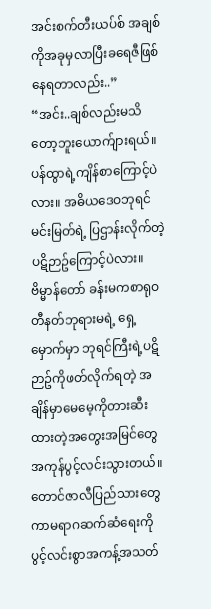အင်းစက်တီးယပ်စ် အချစ်ကိုအခုမှလာပြီးခရေဇီဖြစ်နေရတာလည်း..”
“အင်း..ချစ်လည်းမသိတော့ဘူးယောက်ျားရယ်။ ပန်ထွာရဲ့ကျိန်စာကြောင့်ပဲလား။ အဓိယဒေဝဘုရင်မင်းမြတ်ရဲ့ ပြဌာန်းလိုက်တဲ့ပဋိဉာဥ်ကြောင့်ပဲလား။ ဗိမ္မာန်တော် ခန်းမကစာရုဝတီနတ်ဘုရားမရဲ့ ရှေ့မှောက်မှာ ဘုရင်ကြီးရဲ့ပဋိဉာဥ်ကိုဖတ်လိုက်ရတဲ့ အချိန်မှာမေမေ့ကိုတားဆီးထားတဲ့အတွေးအမြင်တွေအကုန်ပွင့်လင်းသွားတယ်။ တောင်ဇာလီပြည်သားတွေ ကာမရာဂဆက်ဆံရေးကိုပွင့်လင်းစွာအကန့်အသတ်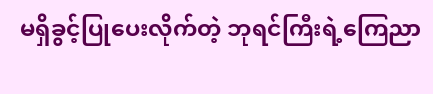မရှိခွင့်ပြုပေးလိုက်တဲ့ ဘုရင်ကြီးရဲ့ကြေညာ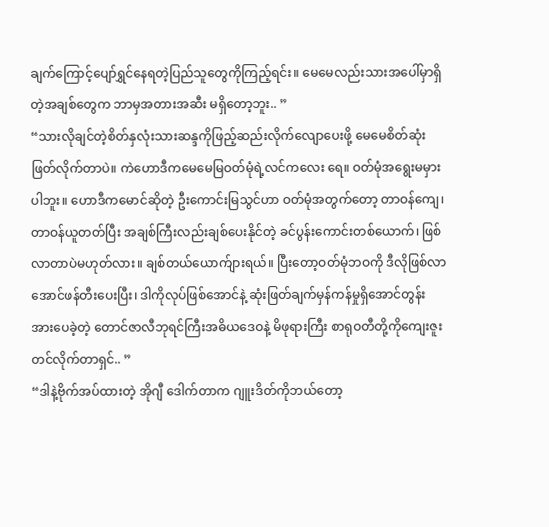ချက်ကြောင့်ပျော်ရွှင်နေရတဲ့ပြည်သူတွေကိုကြည့်ရင်း။ မေမေလည်းသားအပေါ်မှာရှိတဲ့အချစ်တွေက ဘာမှအတားအဆီး မရှိတော့ဘူး.. ”
“သားလိုချင်တဲ့စိတ်နှလုံးသားဆန္ဒကိုဖြည့်ဆည်းလိုက်လျောပေးဖို့ မေမေစိတ်ဆုံးဖြတ်လိုက်တာပဲ။ ကဲဟောဒီကမေမေမြဝတ်မုံရဲ့လင်ကလေး ရေ။ ဝတ်မုံအရွေးမမှားပါဘူး။ ဟောဒီကမောင်ဆိုတဲ့ ဦးကောင်းမြသွင်ဟာ ဝတ်မုံအတွက်တော့ တာဝန်ကျေ၊ တာဝန်ယူတတ်ပြီး အချစ်ကြီးလည်းချစ်ပေးနိုင်တဲ့ ခင်ပွန်းကောင်းတစ်ယောက်၊ ဖြစ်လာတာပဲမဟုတ်လား။ ချစ်တယ်ယောက်ျားရယ်။ ပြီးတော့ဝတ်မုံဘဝကို ဒီလိုဖြစ်လာအောင်ဖန်တီးပေးပြီး၊ ဒါကိုလုပ်ဖြစ်အောင်နဲ့ ဆုံးဖြတ်ချက်မှန်ကန်မှုရှိအောင်တွန်းအားပေခဲ့တဲ့ တောင်ဇာလီဘုရင်ကြီးအဓိယဒေဝနဲ့ မိဖုရားကြီး စာရုဝတီတို့ကိုကျေးဇူးတင်လိုက်တာရှင်.. ”
“ဒါနဲ့ဗိုက်အပ်ထားတဲ့ အိုဂျီ ဒေါက်တာက ဂျူးဒိတ်ကိုဘယ်တော့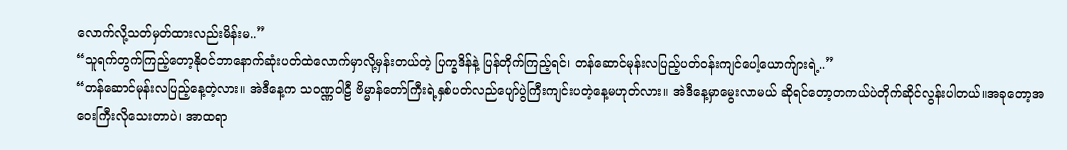လောက်လို့သတ်မှတ်ထားလည်းမိန်းမ..”
“သူရက်တွက်ကြည့်တော့နိုဝင်ဘာနောက်ဆုံးပတ်ထဲလောက်မှာလို့မှန်းတယ်တဲ့ ပြက္ခဒိန်နဲ့ ပြန်တိုက်ကြည့်ရင်၊ တန်ဆောင်မုန်းလပြည့်ပတ်ဝန်းကျင်ပေါ့ယောက်ျားရဲ့..”
“တန်ဆောင်မုန်းလပြည့်နေ့တဲ့လား။ အဲဒီနေ့က သဝဏ္ဏဝါဠီ ဗိမ္မာန်တော်ကြီးရဲ့နှစ်ပတ်လည်ပျော်ပွဲကြီးကျင်းပတဲ့နေ့မဟုတ်လား။ အဲဒီနေ့မှာမွေးလာမယ် ဆိုရင်တော့တကယ်ပဲတိုက်ဆိုင်လွန်းပါတယ်။အခုတော့အဝေးကြီးလိုသေးတာပဲ၊ အာထရာ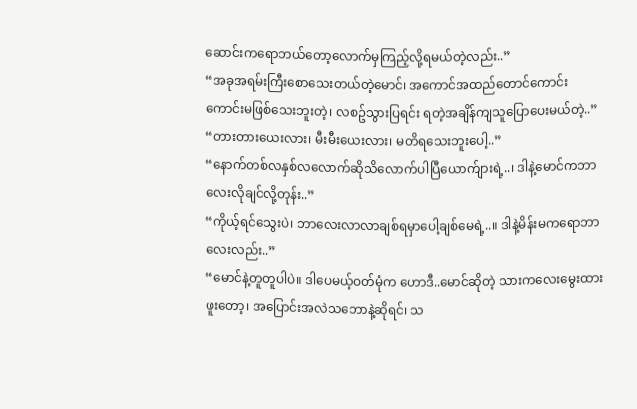ဆောင်းကရောဘယ်တော့လောက်မှကြည့်လို့ရမယ်တဲ့လည်း..”
“အခုအရမ်းကြီးစောသေးတယ်တဲ့မောင်၊ အကောင်အထည်တောင်ကောင်းကောင်းမဖြစ်သေးဘူးတဲ့၊ လစဥ်သွားပြရင်း ရတဲ့အချိန်ကျသူပြောပေးမယ်တဲ့..”
“တားတားယေးလား၊ မီးမီးယေးလား၊ မတိရသေးဘူးပေါ့..”
“နောက်တစ်လနှစ်လလောက်ဆိုသိလောက်ပါပြီယောက်ျားရဲ့..၊ ဒါနဲ့မောင်ကဘာလေးလိုချင်လို့တုန်း..”
“ကိုယ့်ရင်သွေးပဲ၊ ဘာလေးလာလာချစ်ရမှာပေါ့ချစ်မေရဲ့..။ ဒါနဲ့မိန်းမကရောဘာလေးလည်း..”
“မောင်နဲ့တူတူပါပဲ။ ဒါပေမယ့်ဝတ်မုံက ဟောဒီ..မောင်ဆိုတဲ့ သားကလေးမွေးထားဖူးတော့၊ အပြောင်းအလဲသဘောနဲ့ဆိုရင်၊ သ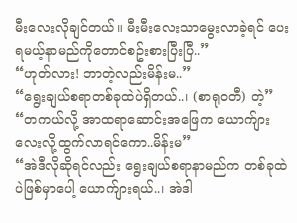မီးလေးလိုချင်တယ်။ မီးမီးလေးသာမွေးလာခဲ့ရင် ပေးရမယ့်နာမည်ကိုတောင်စဥ်းစားပြီးပြီ..”
“ဟုတ်လား! ဘာတဲ့လည်းမိန်းမ..”
“ရွေးချယ်စရာတစ်ခုထဲပဲရှိတယ်..၊ (စာရုဝတီ) တဲ့”
“တကယ်လို့ အာထရာဆောင်းအဖြေက ယောက်ျားလေးလို့ထွက်လာရင်ကော..မိန်းမ”
“အဲဒီလိုဆိုရင်လည်း ရွေးချယ်စရာနာမည်က တစ်ခုထဲပဲဖြစ်မှာပေါ့ ယောက်ျားရယ်..၊ အဲဒါ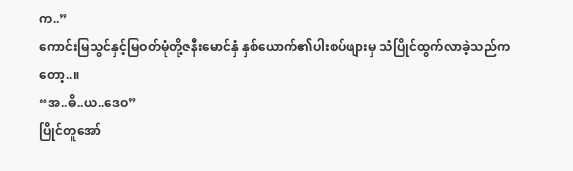က..”
ကောင်းမြသွင်နှင့်မြဝတ်မုံတို့ဇနီးမောင်နှံ နှစ်ယောက်၏ပါးစပ်ဖျားမှ သံပြိုင်ထွက်လာခဲ့သည်ကတော့..။
“အ..ဓိ..ယ..ဒေဝ”
ပြိုင်တူအော်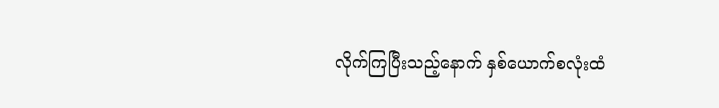လိုက်ကြပြီးသည့်နောက် နှစ်ယောက်စလုံးထံ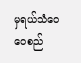မှရယ်သံဝေဝေစည်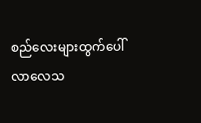စည်လေးများထွက်ပေါ်လာလေသ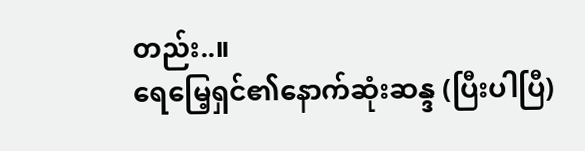တည်း..။
ရေမြေ့ရှင်၏နောက်ဆုံးဆန္ဒ (ပြီးပါပြီ)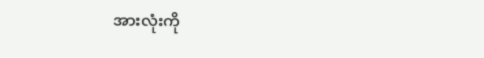အားလုံးကို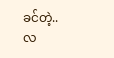ခင်တဲ့..
လ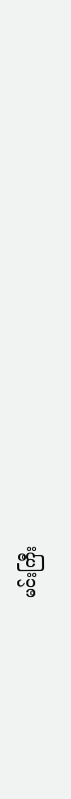မင်းကြီး